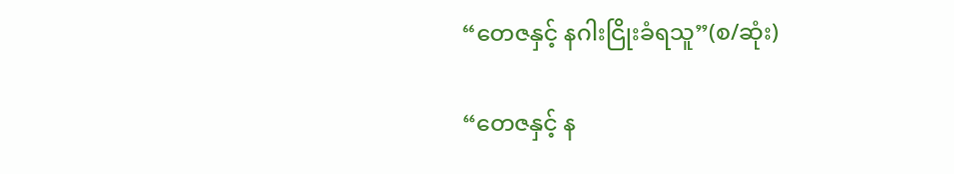“တေဇနှင့် နဂါးငြိုးခံရသူ”(စ/ဆုံး)

“တေဇနှင့် န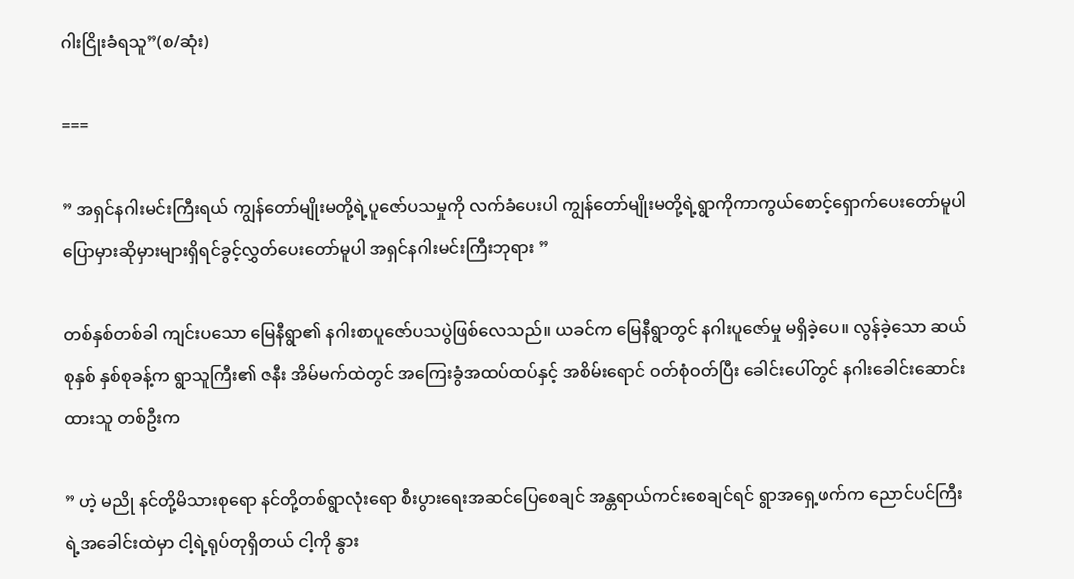ဂါးငြိုးခံရသူ”(စ/ဆုံး)

===

” အရှင်နဂါးမင်းကြီးရယ် ကျွန်တော်မျိုးမတို့ရဲ့ပူဇော်ပသမှုကို လက်ခံပေးပါ ကျွန်တော်မျိုးမတို့ရဲ့ရွာကိုကာကွယ်စောင့်ရှောက်ပေးတော်မူပါ ပြောမှားဆိုမှားများရှိရင်ခွင့်လွှတ်ပေးတော်မူပါ အရှင်နဂါးမင်းကြီးဘုရား ”

တစ်နှစ်တစ်ခါ ကျင်းပသော မြေနီရွာ၏ နဂါးစာပူဇော်ပသပွဲဖြစ်လေသည်။ ယခင်က မြေနီရွာတွင် နဂါးပူဇော်မှု မရှိခဲ့ပေ။ လွန်ခဲ့သော ဆယ်စုနှစ် နှစ်စုခန့်က ရွာသူကြီး၏ ဇနီး အိမ်မက်ထဲတွင် အကြေးခွံအထပ်ထပ်နှင့် အစိမ်းရောင် ဝတ်စုံဝတ်ပြီး ခေါင်းပေါ်တွင် နဂါးခေါင်းဆောင်းထားသူ တစ်ဦးက

” ဟဲ့ မညို နင်တို့မိသားစုရော နင်တို့တစ်ရွာလုံးရော စီးပွားရေးအဆင်ပြေစေချင် အန္တရာယ်ကင်းစေချင်ရင် ရွာအရှေ့ဖက်က ညောင်ပင်ကြီးရဲ့အခေါင်းထဲမှာ ငါ့ရဲ့ရုပ်တုရှိတယ် ငါ့ကို နွား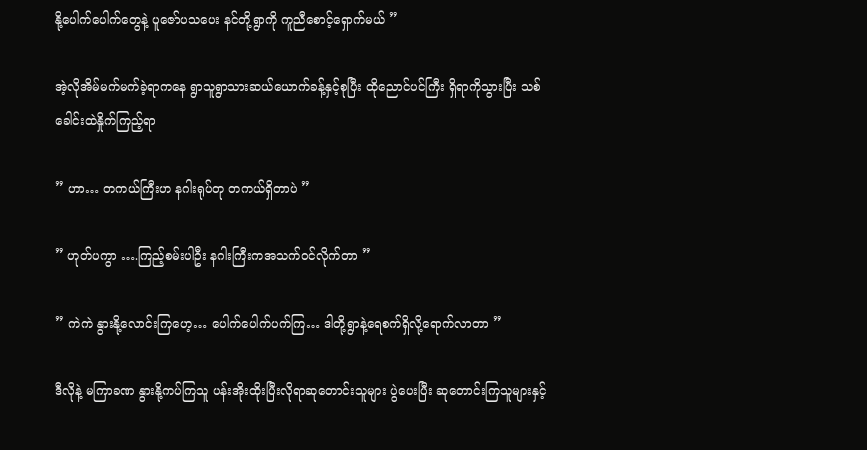နို့ပေါက်ပေါက်တွေနဲ့ ပူဇော်ပသပေး နင်တို့ရွာကို ကူညီစောင့်ရှောက်မယ် ”

အဲ့လိုအိမ်မက်မက်ခဲ့ရာကနေ ရွာသူရွာသားဆယ်ယောက်ခန့်နှင့်စုပြီး ထိုညောင်ပင်ကြီး ရှိရာကိုသွားပြီး သစ်ခေါင်းထဲနှိုက်ကြည့်ရာ

” ဟာ… တကယ်ကြီးဟ နဂါးရုပ်တု တကယ်ရှိတာပဲ ”

” ဟုတ်ပကွာ ….ကြည့်စမ်းပါဦး နဂါးကြီးကအသက်ဝင်လိုက်တာ ”

” ကဲကဲ နွားနို့လောင်းကြဟေ့… ပေါက်ပေါက်ပက်ကြ… ဒါတို့ရွာနဲ့ရေစက်ရှိလို့ရောက်လာတာ ”

ဒီလိုနဲ့ မကြာခဏ နွားနို့ကပ်ကြသူ ပန်းအိုးထိုးပြီးလိုရာဆုတောင်းသူများ ပွဲပေးပြီး ဆုတောင်းကြသူများနှင့်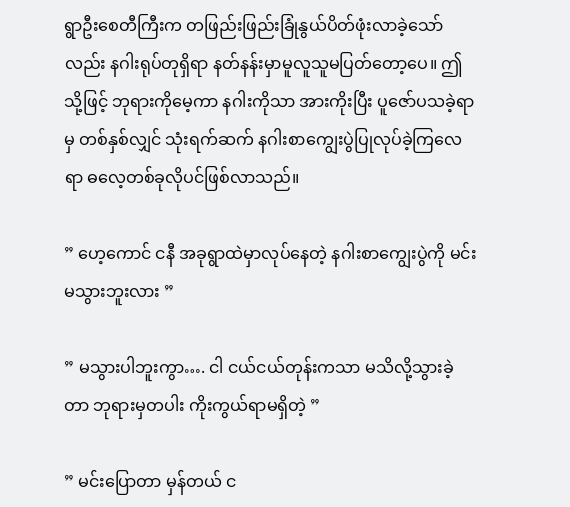ရွာဦးစေတီကြီးက တဖြည်းဖြည်းခြုံနွယ်ပိတ်ဖုံးလာခဲ့သော်လည်း နဂါးရုပ်တုရှိရာ နတ်နန်းမှာမူလူသူမပြတ်တော့ပေ။ ဤသို့ဖြင့် ဘုရားကိုမေ့ကာ နဂါးကိုသာ အားကိုးပြီး ပူဇော်ပသခဲ့ရာမှ တစ်နှစ်လျှင် သုံးရက်ဆက် နဂါးစာကျွေးပွဲပြုလုပ်ခဲ့ကြလေရာ ဓလေ့တစ်ခုလိုပင်ဖြစ်လာသည်။

” ဟေ့ကောင် ငနီ အခုရွာထဲမှာလုပ်နေတဲ့ နဂါးစာကျွေးပွဲကို မင်းမသွားဘူးလား ”

” မသွားပါဘူးကွာ…. ငါ ငယ်ငယ်တုန်းကသာ မသိလို့သွားခဲ့တာ ဘုရားမှတပါး ကိုးကွယ်ရာမရှိတဲ့ ”

” မင်းပြောတာ မှန်တယ် င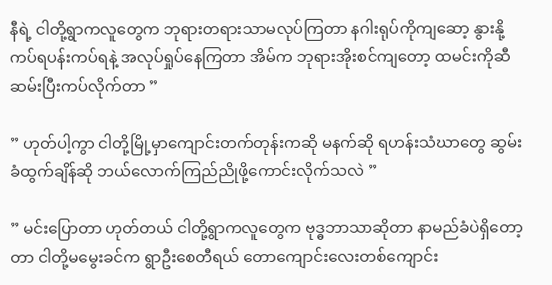နီရဲ့ ငါတို့ရွာကလူတွေက ဘုရားတရားသာမလုပ်ကြတာ နဂါးရုပ်ကိုကျဆော့ နွားနို့ကပ်ရပန်းကပ်ရနဲ့ အလုပ်ရှုပ်နေကြတာ အိမ်က ဘုရားအိုးစင်ကျတော့ ထမင်းကိုဆီဆမ်းပြီးကပ်လိုက်တာ ”

” ဟုတ်ပါ့ကွာ ငါတို့မြို့မှာကျောင်းတက်တုန်းကဆို မနက်ဆို ရဟန်းသံဃာတွေ ဆွမ်းခံထွက်ချိန်ဆို ဘယ်လောက်ကြည်ညိုဖို့ကောင်းလိုက်သလဲ ”

” မင်းပြောတာ ဟုတ်တယ် ငါတို့ရွာကလူတွေက ဗုဒ္ဓဘာသာဆိုတာ နာမည်ခံပဲရှိတော့တာ ငါတို့မမွေးခင်က ရွာဦးစေတီရယ် တောကျောင်းလေးတစ်ကျောင်း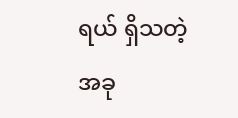ရယ် ရှိသတဲ့ အခု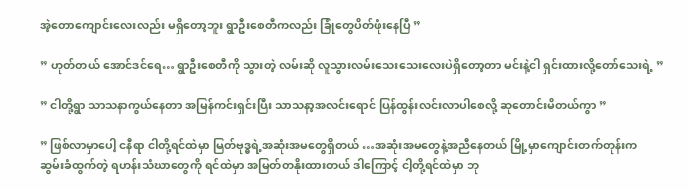အဲ့တောကျောင်းလေးလည်း မရှိတော့ဘူး ရွာဦးစေတီကလည်း ခြုံတွေပိတ်ဖုံးနေပြီ ”

” ဟုတ်တယ် အောင်ဒင်ရေ… ရွာဦးစေတီကို သွားတဲ့ လမ်းဆို လူသွားလမ်းသေးသေးလေးပဲရှိတော့တာ မင်းနဲ့ငါ ရှင်းထားလို့တော်သေးရဲ့ ”

” ငါတို့ရွာ သာသနာကွယ်နေတာ အမြန်ကင်းရှင်းပြီး သာသနာ့အလင်းရောင် ပြန်ထွန်းလင်းလာပါစေလို့ ဆုတောင်းမိတယ်ကွာ ”

” ဖြစ်လာမှာပေါ့ ငနီရာ ငါတို့ရင်ထဲမှာ မြတ်ဗုဒ္ဓရဲ့အဆုံးအမတွေရှိတယ် …အဆုံးအမတွေနဲ့အညီနေတယ် မြို့မှာကျောင်းတက်တုန်းက ဆွမ်းခံထွက်တဲ့ ရဟန်းသံဃာတွေကို ရင်ထဲမှာ အမြတ်တနိုးထားတယ် ဒါကြောင့် ငါ့တို့ရင်ထဲမှာ ဘု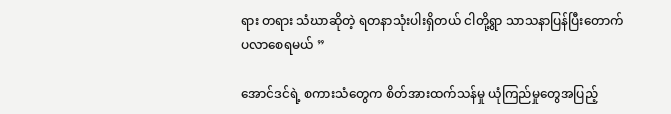ရား တရား သံဃာဆိုတဲ့ ရတနာသုံးပါးရှိတယ် ငါတို့ရွာ သာသနာပြန်ပြီးတောက်ပလာစေရမယ် ”

အောင်ဒင်ရဲ့ စကားသံတွေက စိတ်အားထက်သန်မှု ယုံကြည်မှုတွေအပြည့်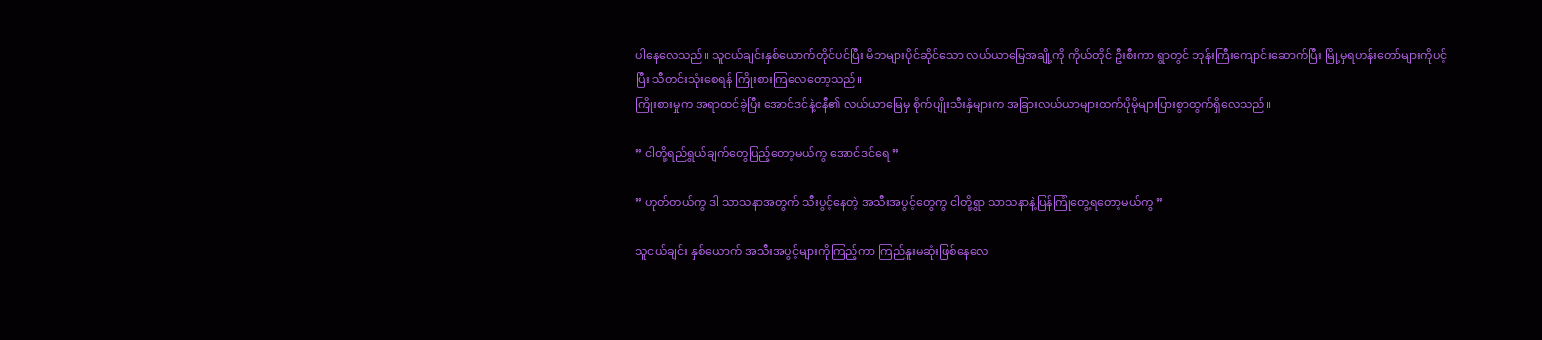ပါနေလေသည်။ သူငယ်ချင်းနှစ်ယောက်တိုင်ပင်ပြီး မိဘများပိုင်ဆိုင်သော လယ်ယာမြေအချို့ကို ကိုယ်တိုင် ဦးစီးကာ ရွာတွင် ဘုန်းကြီးကျောင်းဆောက်ပြီး မြို့မှရဟန်းတော်များကိုပင့်ပြီး သီတင်းသုံးစေရန် ကြိုးစားကြလေတော့သည်။
ကြိုးစားမှုက အရာထင်ခဲ့ပြီး အောင်ဒင်နဲ့ငနီ၏ လယ်ယာမြေမှ စိုက်ပျိုးသီးနှံများက အခြားလယ်ယာများထက်ပိုမိုများပြားစွာထွက်ရှိလေသည်။

” ငါတို့ရည်ရွယ်ချက်တွေပြည့်တော့မယ်ကွ အောင်ဒင်ရေ ”

” ဟုတ်တယ်ကွ ဒါ သာသနာအတွက် သီးပွင့်နေတဲ့ အသီးအပွင့်တွေကွ ငါတို့ရွာ သာသနာနဲ့ပြန်ကြုံတွေ့ရတော့မယ်ကွ ”

သူငယ်ချင်း နှစ်ယောက် အသီးအပွင့်များကိုကြည့်ကာ ကြည်နူးမဆုံးဖြစ်နေလေ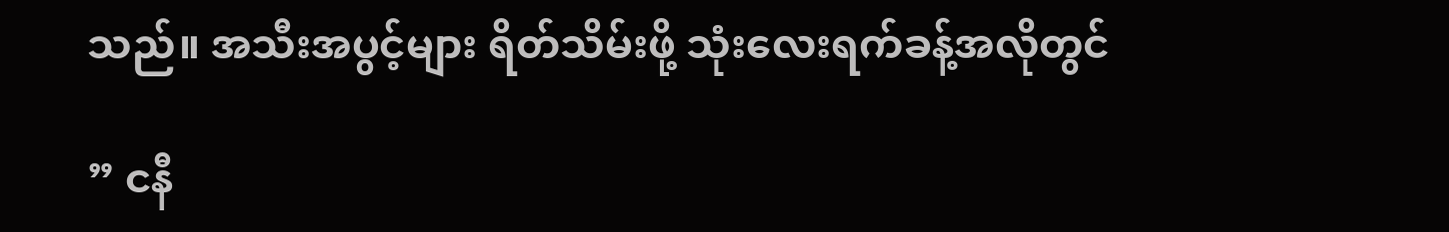သည်။ အသီးအပွင့်များ ရိတ်သိမ်းဖို့ သုံးလေးရက်ခန့်အလိုတွင်

” ငနီ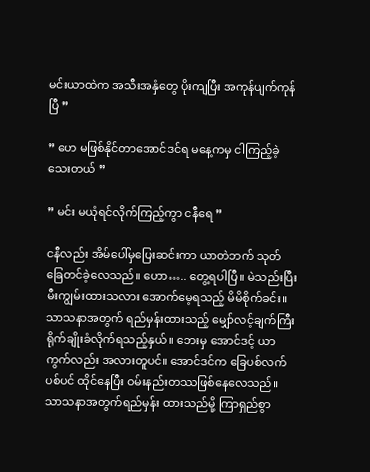မင်းယာထဲက အသီးအနှံတွေ ပိုးကျပြီး အကုန်ပျက်ကုန်ပြီ ”

” ဟေ မဖြစ်နိုင်တာအောင်ဒင်ရ မနေ့ကမှ ငါကြည့်ခဲ့သေးတယ် ”

” မင်း မယုံရင်လိုက်ကြည့်ကွာ ငနီရေ ”

ငနီလည်း အိမ်ပေါ်မှပြေးဆင်းကာ ယာတဲဘက် သုတ်ခြေတင်ခဲ့လေသည်။ ဟော….. တွေ့ရပါပြီ။ မဲသည်းပြီး မီးကျွမ်းထားသလား အောက်မေ့ရသည့် မိမိစိုက်ခင်း။ သာသနာအတွက် ရည်မှန်းထားသည့် မျှော်လင့်ချက်ကြီးရိုက်ချိုးခံလိုက်ရသည့်နှယ်။ ဘေးမှ အောင်ဒင့် ယာကွက်လည်း အလားတူပင်။ အောင်ဒင်က ခြေပစ်လက်ပစ်ပင် ထိုင်နေပြီး ဝမ်းနည်းတဿဖြစ်နေလေသည်။
သာသနာအတွက်ရည်မှန်း ထားသည်မို့ ကြာရှည်စွာ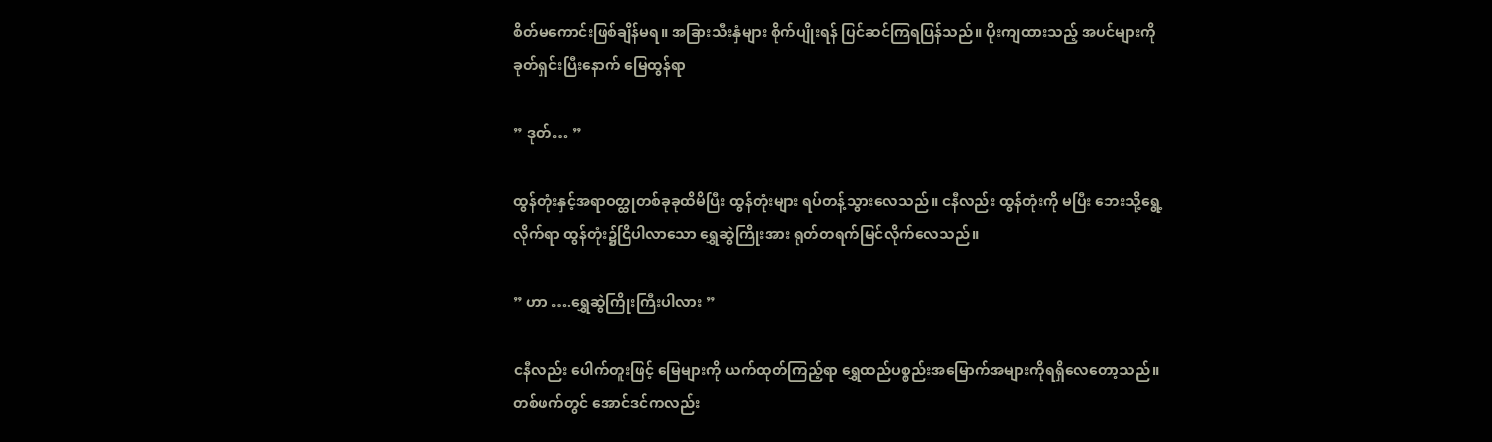စိတ်မကောင်းဖြစ်ချိန်မရ။ အခြားသီးနှံများ စိုက်ပျိုးရန် ပြင်ဆင်ကြရပြန်သည်။ ပိုးကျထားသည့် အပင်များကို ခုတ်ရှင်းပြီးနောက် မြေထွန်ရာ

” ဒုတ်… ”

ထွန်တုံးနှင့်အရာဝတ္ထုတစ်ခုခုထိမိပြီး ထွန်တုံးများ ရပ်တန့်သွားလေသည်။ ငနီလည်း ထွန်တုံးကို မပြီး ဘေးသို့ရွေ့လိုက်ရာ ထွန်တုံး၌ငြိပါလာသော ရွှေဆွဲကြိုးအား ရုတ်တရက်မြင်လိုက်လေသည်။

” ဟာ ….ရွှေဆွဲကြိုးကြီးပါလား ”

ငနီလည်း ပေါက်တူးဖြင့် မြေများကို ယက်ထုတ်ကြည့်ရာ ရွှေထည်ပစ္စည်းအမြောက်အများကိုရရှိလေတော့သည်။ တစ်ဖက်တွင် အောင်ဒင်ကလည်း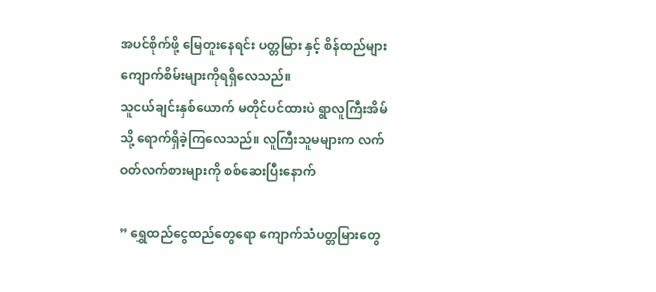အပင်စိုက်ဖို့ မြေတူးနေရင်း ပတ္တမြား နှင့် စိန်ထည်များ ကျောက်စိမ်းများကိုရရှိလေသည်။
သူငယ်ချင်းနှစ်ယောက် မတိုင်ပင်ထားပဲ ရွာလူကြီးအိမ်သို့ ရောက်ရှိခဲ့ကြလေသည်။ လူကြီးသူမများက လက်ဝတ်လက်စားများကို စစ်ဆေးပြီးနောက်

” ရွှေထည်ငွေထည်တွေရော ကျောက်သံပတ္တမြားတွေ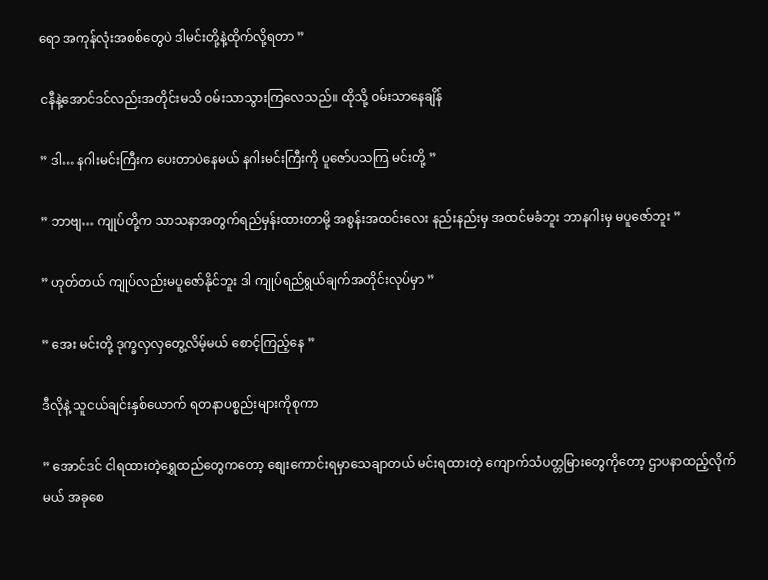ရော အကုန်လုံးအစစ်တွေပဲ ဒါမင်းတို့နဲ့ထိုက်လို့ရတာ ”

ငနီနဲ့အောင်ဒင်လည်းအတိုင်းမသိ ဝမ်းသာသွားကြလေသည်။ ထိုသို့ ဝမ်းသာနေချိန်

” ဒါ… နဂါးမင်းကြီးက ပေးတာပဲနေမယ် နဂါးမင်းကြီးကို ပူဇော်ပသကြ မင်းတို့ ”

” ဘာဗျ… ကျုပ်တို့က သာသနာအတွက်ရည်မှန်းထားတာမို့ အစွန်းအထင်းလေး နည်းနည်းမှ အထင်မခံဘူး ဘာနဂါးမှ မပူဇော်ဘူး ”

” ဟုတ်တယ် ကျုပ်လည်းမပူဇော်နိုင်ဘူး ဒါ ကျုပ်ရည်ရွယ်ချက်အတိုင်းလုပ်မှာ ”

” အေး မင်းတို့ ဒုက္ခလှလှတွေ့လိမ့်မယ် စောင့်ကြည့်နေ ”

ဒီလိုနဲ့ သူငယ်ချင်းနှစ်ယောက် ရတနာပစ္စည်းများကိုစုကာ

” အောင်ဒင် ငါရထားတဲ့ရွှေထည်တွေကတော့ စျေးကောင်းရမှာသေချာတယ် မင်းရထားတဲ့ ကျောက်သံပတ္တမြားတွေကိုတော့ ဌာပနာထည့်လိုက်မယ် အခုစေ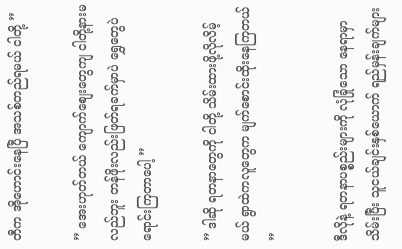တီက အိုဟောင်းနေပြီ အသစ်တည်ရမယ် ငါတို့ ”

” အေးဟုတ်တယ် ကျောက်စျေးတွေကျ ငါတို့နားမလည်ဘူး တန်ဖိုးလည်းဖြတ်ရခက်မှာပဲ ရွှေတွေပဲ ရောင်းကြတာပေါ့ ”

” ဒါဆို ရတနာတွေကို ငါတို့ သိမ်းထားဖို့လိုလိမ့်မယ် ရွာထဲကလူတွေက မျက်စောင်းထိုးနေကြတယ် ”

ဒီလိုနဲ့ ရတနာပစ္စည်းများကို လုံခြုံသော နေရာမှာ သိမ်းပြီး သူငယ်ချင်းနှစ်ယောက် ရည်မှန်းချက်များ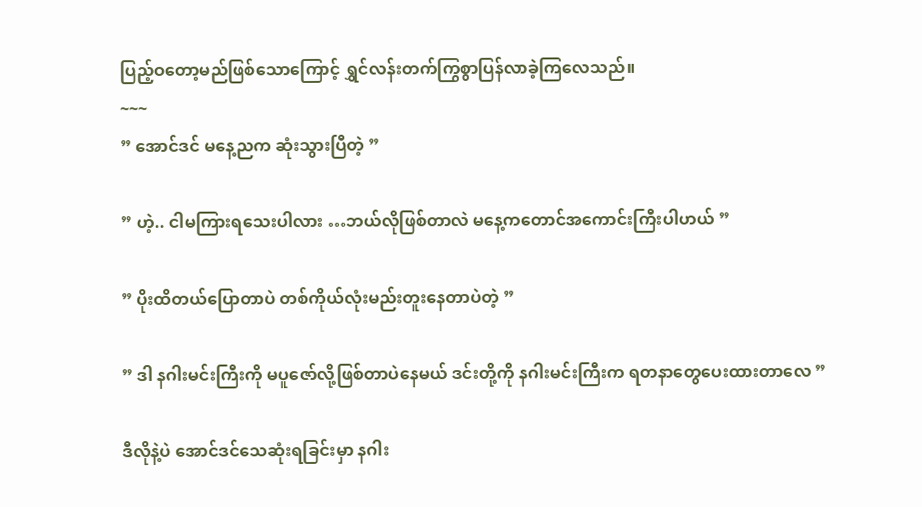ပြည့်ဝတော့မည်ဖြစ်သောကြောင့် ရွှင်လန်းတက်ကြွစွာပြန်လာခဲ့ကြလေသည်။
~~~
” အောင်ဒင် မနေ့ညက ဆုံးသွားပြီတဲ့ ”

” ဟဲ့.. ငါမကြားရသေးပါလား …ဘယ်လိုဖြစ်တာလဲ မနေ့ကတောင်အကောင်းကြီးပါဟယ် ”

” ပိုးထိတယ်ပြောတာပဲ တစ်ကိုယ်လုံးမည်းတူးနေတာပဲတဲ့ ”

” ဒါ နဂါးမင်းကြီးကို မပူဇော်လို့ဖြစ်တာပဲနေမယ် ဒင်းတို့ကို နဂါးမင်းကြီးက ရတနာတွေပေးထားတာလေ ”

ဒီလိုနဲ့ပဲ အောင်ဒင်သေဆုံးရခြင်းမှာ နဂါး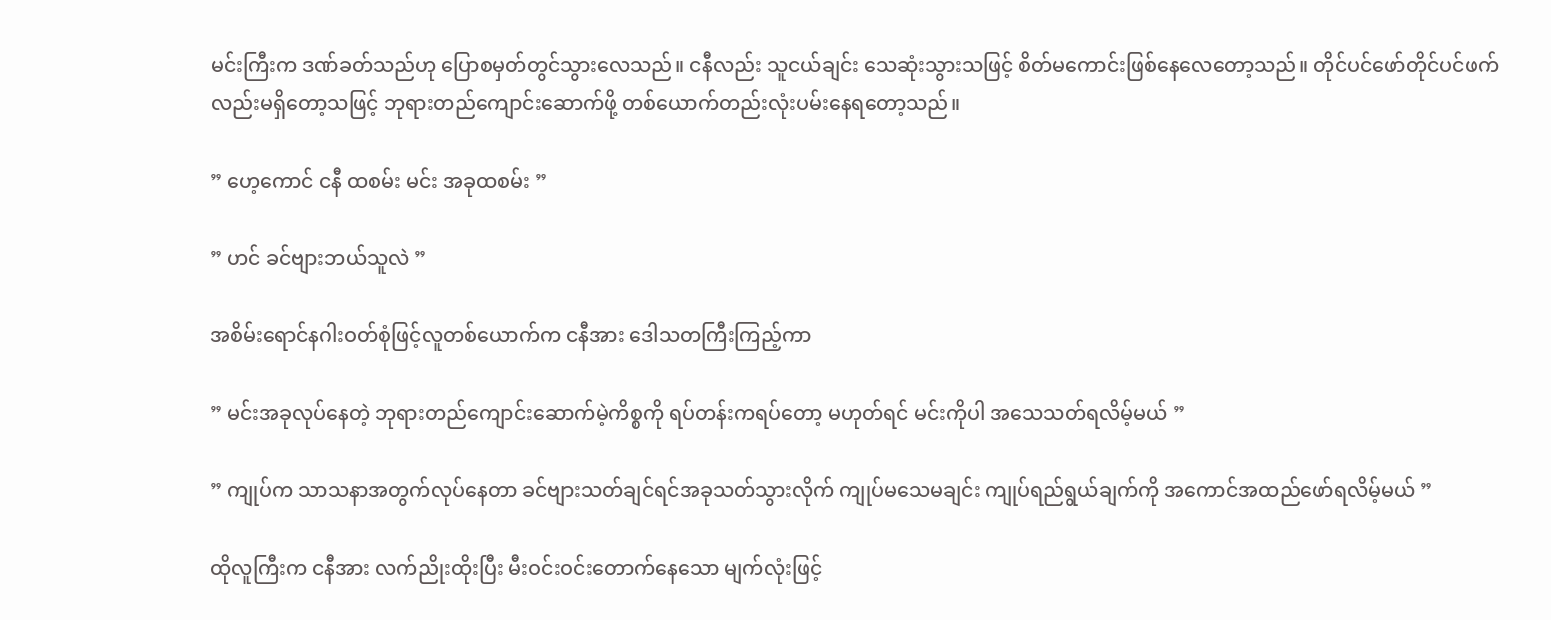မင်းကြီးက ဒဏ်ခတ်သည်ဟု ပြောစမှတ်တွင်သွားလေသည်။ ငနီလည်း သူငယ်ချင်း သေဆုံးသွားသဖြင့် စိတ်မကောင်းဖြစ်နေလေတော့သည်။ တိုင်ပင်ဖော်တိုင်ပင်ဖက် လည်းမရှိတော့သဖြင့် ဘုရားတည်ကျောင်းဆောက်ဖို့ တစ်ယောက်တည်းလုံးပမ်းနေရတော့သည်။

” ဟေ့ကောင် ငနီ ထစမ်း မင်း အခုထစမ်း ”

” ဟင် ခင်ဗျားဘယ်သူလဲ ”

အစိမ်းရောင်နဂါးဝတ်စုံဖြင့်လူတစ်ယောက်က ငနီအား ဒေါသတကြီးကြည့်ကာ

” မင်းအခုလုပ်နေတဲ့ ဘုရားတည်ကျောင်းဆောက်မဲ့ကိစ္စကို ရပ်တန်းကရပ်တော့ မဟုတ်ရင် မင်းကိုပါ အသေသတ်ရလိမ့်မယ် ”

” ကျုပ်က သာသနာအတွက်လုပ်နေတာ ခင်ဗျားသတ်ချင်ရင်အခုသတ်သွားလိုက် ကျုပ်မသေမချင်း ကျုပ်ရည်ရွယ်ချက်ကို အကောင်အထည်ဖော်ရလိမ့်မယ် ”

ထိုလူကြီးက ငနီအား လက်ညိုးထိုးပြီး မီးဝင်းဝင်းတောက်နေသော မျက်လုံးဖြင့်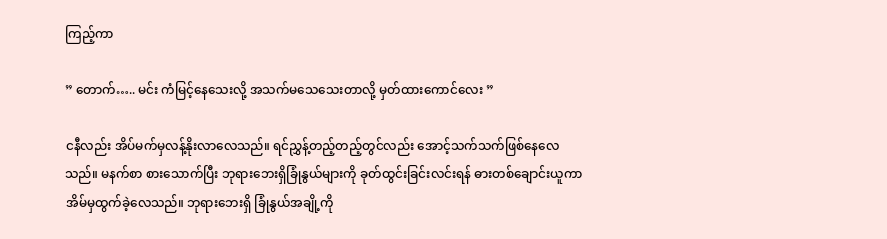ကြည့်ကာ

” တောက်….. မင်း ကံမြင့်နေသေးလို့ အသက်မသေသေးတာလို့ မှတ်ထားကောင်လေး ”

ငနီလည်း အိပ်မက်မှလန့်နိုးလာလေသည်။ ရင်ညွှန့်တည့်တည့်တွင်လည်း အောင့်သက်သက်ဖြစ်နေလေသည်။ မနက်စာ စားသောက်ပြီး ဘုရားဘေးရှိခြုံနွယ်များကို ခုတ်ထွင်းခြင်းလင်းရန် ဓားတစ်ချောင်းယူကာ အိမ်မှထွက်ခဲ့လေသည်။ ဘုရားဘေးရှိ ခြုံနွယ်အချို့ကို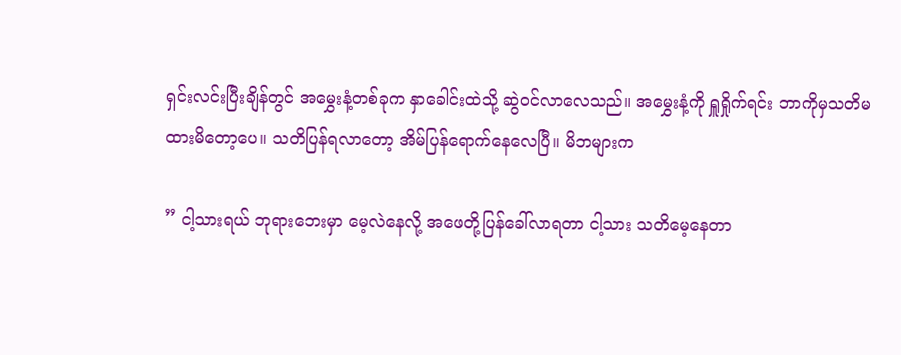ရှင်းလင်းပြီးချိန်တွင် အမွှေးနံ့တစ်ခုက နှာခေါင်းထဲသို့ ဆွဲဝင်လာလေသည်။ အမွှေးနံ့ကို ရှူရှိုက်ရင်း ဘာကိုမှသတိမထားမိတော့ပေ။ သတိပြန်ရလာတော့ အိမ်ပြန်ရောက်နေလေပြီ။ မိဘများက

” ငါ့သားရယ် ဘုရားဘေးမှာ မေ့လဲနေလို့ အဖေတို့ပြန်ခေါ်လာရတာ ငါ့သား သတိမေ့နေတာ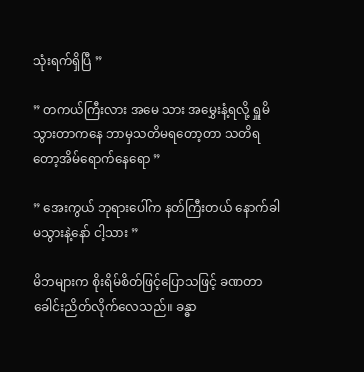သုံးရက်ရှိပြီ ”

” တကယ်ကြီးလား အမေ သား အမွှေးနံ့ရလို့ ရှူမိသွားတာကနေ ဘာမှသတိမရတော့တာ သတိရတော့အိမ်ရောက်နေရော ”

” အေးကွယ် ဘုရားပေါ်က နတ်ကြီးတယ် နောက်ခါမသွားနဲ့နော် ငါ့သား ”

မိဘများက စိုးရိမ်စိတ်ဖြင့်ပြောသဖြင့် ခဏတာ ခေါင်းညိတ်လိုက်လေသည်။ ခန္ဓာ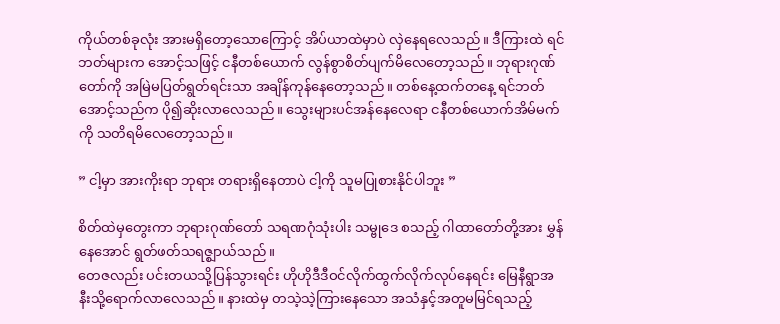ကိုယ်တစ်ခုလုံး အားမရှိတော့သောကြောင့် အိပ်ယာထဲမှာပဲ လှဲနေရလေသည်။ ဒီကြားထဲ ရင်ဘတ်များက အောင့်သဖြင့် ငနီတစ်ယောက် လွန်စွာစိတ်ပျက်မိလေတော့သည်။ ဘုရားဂုဏ်တော်ကို အမြဲမပြတ်ရွတ်ရင်းသာ အချိန်ကုန်နေတော့သည်။ တစ်နေ့ထက်တနေ့ ရင်ဘတ်အောင့်သည်က ပို၍ဆိုးလာလေသည်။ သွေးများပင်အန်နေလေရာ ငနီတစ်ယောက်အိမ်မက်ကို သတိရမိလေတော့သည်။

” ငါ့မှာ အားကိုးရာ ဘုရား တရားရှိနေတာပဲ ငါ့ကို သူမပြုစားနိုင်ပါဘူး ”

စိတ်ထဲမှတွေးကာ ဘုရားဂုဏ်တော် သရဏဂုံသုံးပါး သမ္ဗုဒေ စသည့် ဂါထာတော်တို့အား မွှန်နေအောင် ရွတ်ဖတ်သရဇ္စျာယ်သည်။
တေဇလည်း ပင်းတယသို့ပြန်သွားရင်း ဟိုဟိုဒီဒီဝင်လိုက်ထွက်လိုက်လုပ်နေရင်း မြေနီရွာအနီးသို့ရောက်လာလေသည်။ နားထဲမှ တသဲ့သဲ့ကြားနေသော အသံနှင့်အတူမမြင်ရသည့်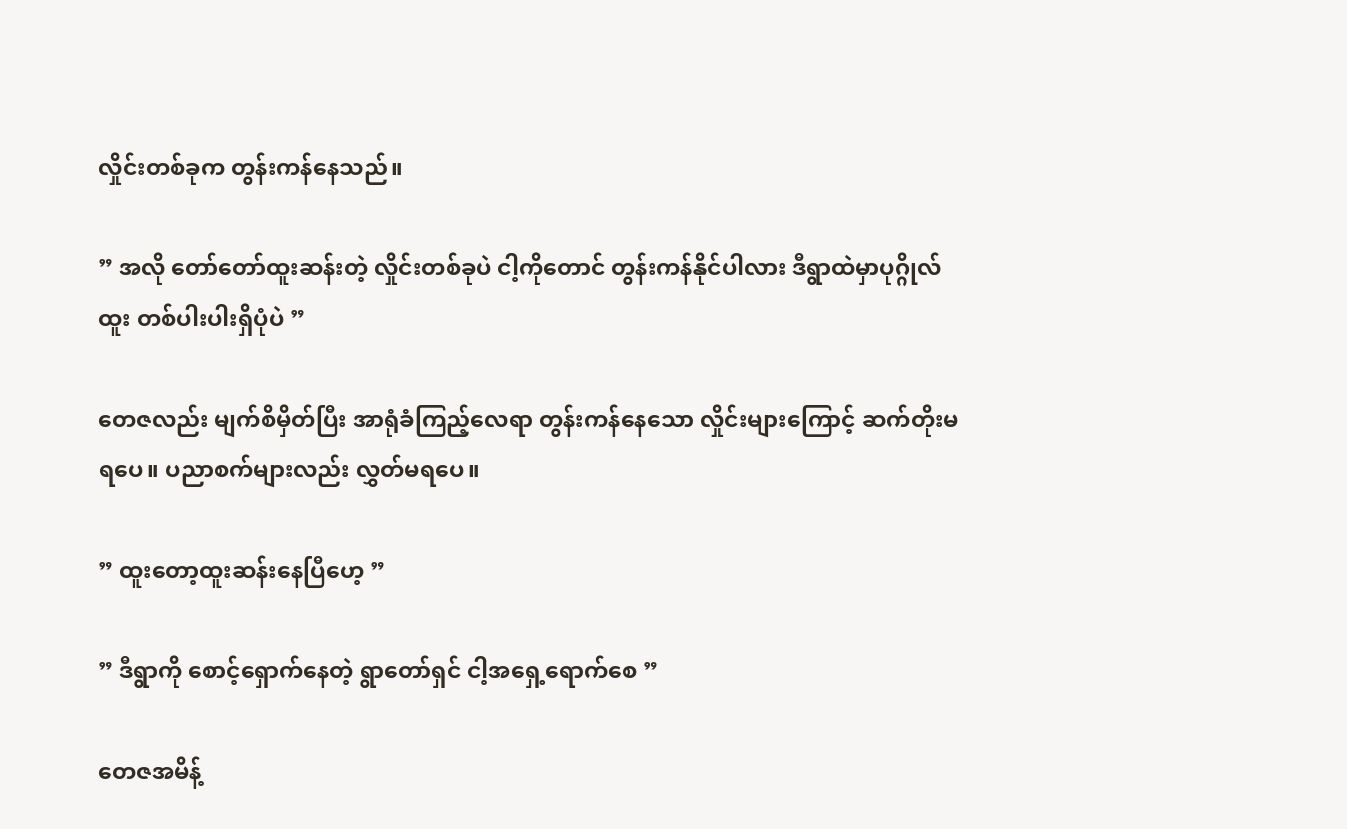လှိုင်းတစ်ခုက တွန်းကန်နေသည်။

” အလို တော်တော်ထူးဆန်းတဲ့ လှိုင်းတစ်ခုပဲ ငါ့ကိုတောင် တွန်းကန်နိုင်ပါလား ဒီရွာထဲမှာပုဂ္ဂိုလ်ထူး တစ်ပါးပါးရှိပုံပဲ ”

တေဇလည်း မျက်စိမှိတ်ပြီး အာရုံခံကြည့်လေရာ တွန်းကန်နေသော လှိုင်းများကြောင့် ဆက်တိုးမရပေ။ ပညာစက်များလည်း လွှတ်မရပေ။

” ထူးတော့ထူးဆန်းနေပြီဟေ့ ”

” ဒီရွာကို စောင့်ရှောက်နေတဲ့ ရွာတော်ရှင် ငါ့အရှေ့ရောက်စေ ”

တေဇအမိန့်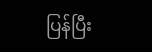ပြန်ပြီး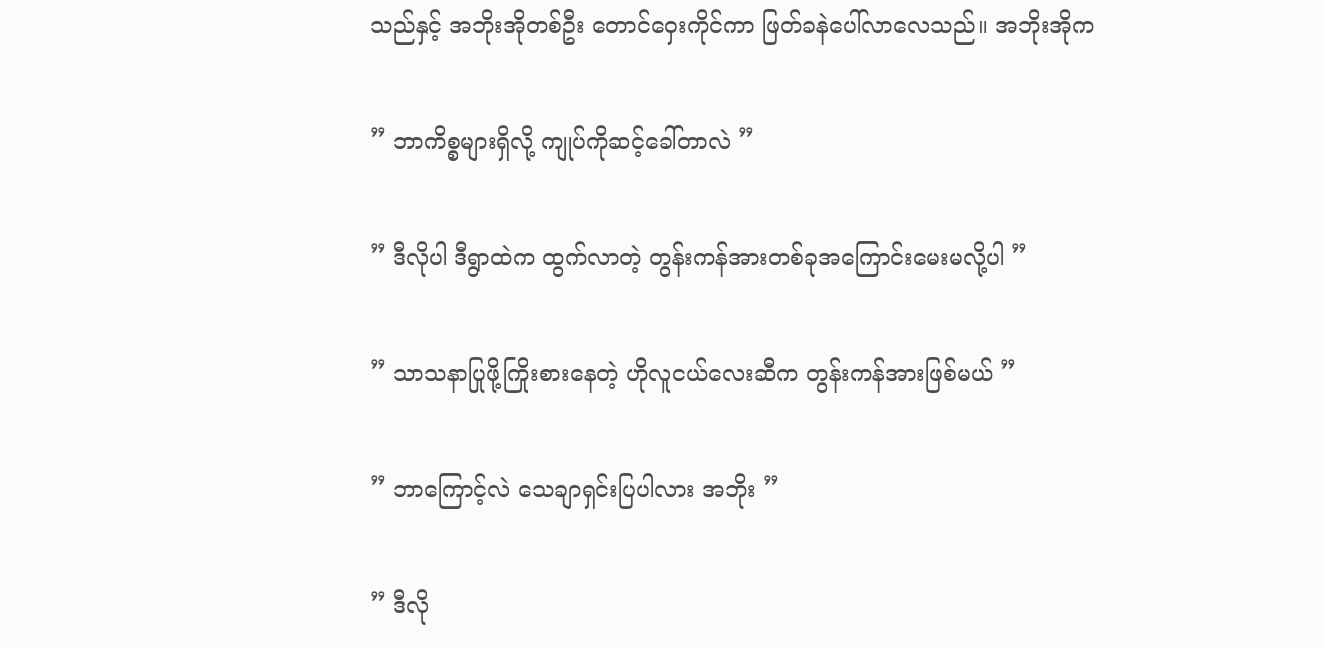သည်နှင့် အဘိုးအိုတစ်ဦး တောင်ဝှေးကိုင်ကာ ဖြတ်ခနဲပေါ်လာလေသည်။ အဘိုးအိုက

” ဘာကိစ္စများရှိလို့ ကျုပ်ကိုဆင့်ခေါ်တာလဲ ”

” ဒီလိုပါ ဒီရွာထဲက ထွက်လာတဲ့ တွန်းကန်အားတစ်ခုအကြောင်းမေးမလို့ပါ ”

” သာသနာပြုဖို့ကြိုးစားနေတဲ့ ဟိုလူငယ်လေးဆီက တွန်းကန်အားဖြစ်မယ် ”

” ဘာကြောင့်လဲ သေချာရှင်းပြပါလား အဘိုး ”

” ဒီလို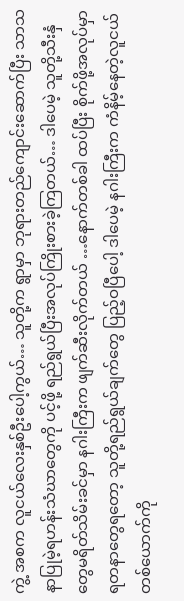ကွဲ့ အစက လူငယ်လေးနှစ်ဦးပေါ့ကွယ်… သူတို့က ရွာမှာ ဘုရားတည်ကျောင်းဆောက်ပြီး သာသနာပြုမဲ့ရဟန်းသံဃာတွေကို ပင့်ဖို့ ရည်ရွယ်ပြီးအလုပ်ကြိုးစားခဲ့ကြတယ်… ဒါပေမဲ့ သူတို့သီးနှံတွေမရိတ်သိမ်းခင်မှာ နဂါးကြီးက ဖျက်ဆီးလိုက်တယ် …နောက်တစ်ခါ ထပ်ပြီး စိုက်ဖို့အလုပ်မှာ ရတနာတွေရတော့ သူတို့ရည်ရွယ်ချက်တွေ ပြည့်ဝပြီပေါ့ ဒါပေမဲ့ နဂါးကြီးက ကံနိမ့်နေတဲ့လူငယ်တစ်ယောက်ကို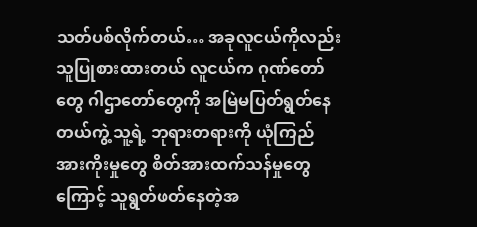သတ်ပစ်လိုက်တယ်… အခုလူငယ်ကိုလည်း သူပြုစားထားတယ် လူငယ်က ဂုဏ်တော်တွေ ဂါဌာတော်တွေကို အမြဲမပြတ်ရွတ်နေတယ်ကွဲ့ သူ့ရဲ့ ဘုရားတရားကို ယုံကြည်အားကိုးမှုတွေ စိတ်အားထက်သန်မှုတွေကြောင့် သူရွတ်ဖတ်နေတဲ့အ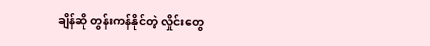ချိန်ဆို တွန်းကန်နိုင်တဲ့ လှိုင်းတွေ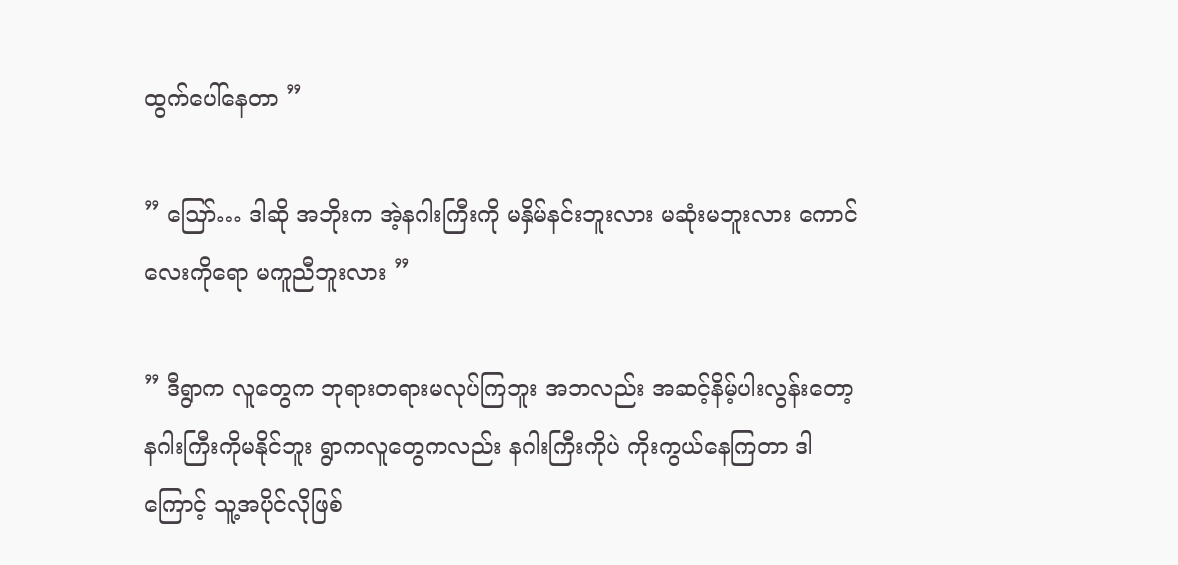ထွက်ပေါ်နေတာ ”

” ဪ… ဒါဆို အဘိုးက အဲ့နဂါးကြီးကို မနှိမ်နင်းဘူးလား မဆုံးမဘူးလား ကောင်လေးကိုရော မကူညီဘူးလား ”

” ဒီရွာက လူတွေက ဘုရားတရားမလုပ်ကြဘူး အဘလည်း အဆင့်နိမ့်ပါးလွန်းတော့ နဂါးကြီးကိုမနိုင်ဘူး ရွာကလူတွေကလည်း နဂါးကြီးကိုပဲ ကိုးကွယ်နေကြတာ ဒါကြောင့် သူ့အပိုင်လိုဖြစ်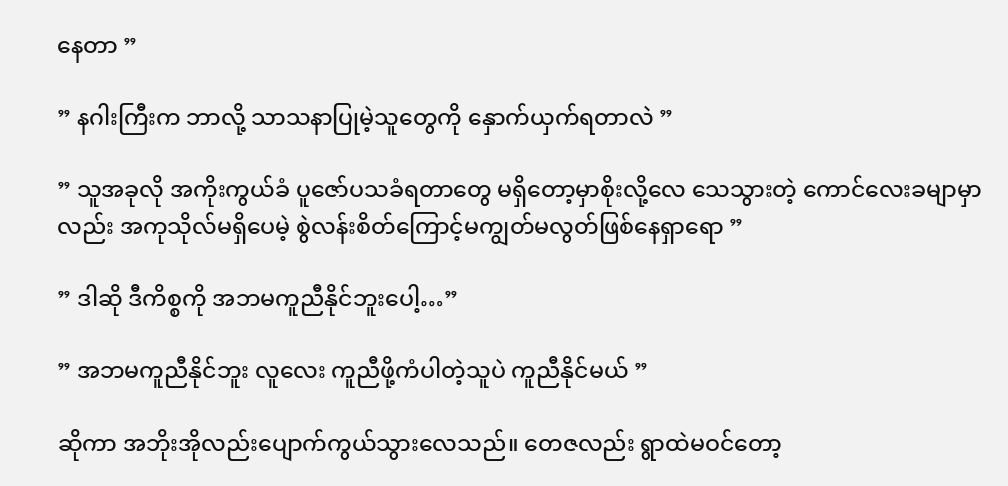နေတာ ”

” နဂါးကြီးက ဘာလို့ သာသနာပြုမဲ့သူတွေကို နှောက်ယှက်ရတာလဲ ”

” သူအခုလို အကိုးကွယ်ခံ ပူဇော်ပသခံရတာတွေ မရှိတော့မှာစိုးလို့လေ သေသွားတဲ့ ကောင်လေးခမျာမှာလည်း အကုသိုလ်မရှိပေမဲ့ စွဲလန်းစိတ်ကြောင့်မကျွတ်မလွတ်ဖြစ်နေရှာရော ”

” ဒါဆို ဒီကိစ္စကို အဘမကူညီနိုင်ဘူးပေါ့…”

” အဘမကူညီနိုင်ဘူး လူလေး ကူညီဖို့ကံပါတဲ့သူပဲ ကူညီနိုင်မယ် ”

ဆိုကာ အဘိုးအိုလည်းပျောက်ကွယ်သွားလေသည်။ တေဇလည်း ရွာထဲမဝင်တော့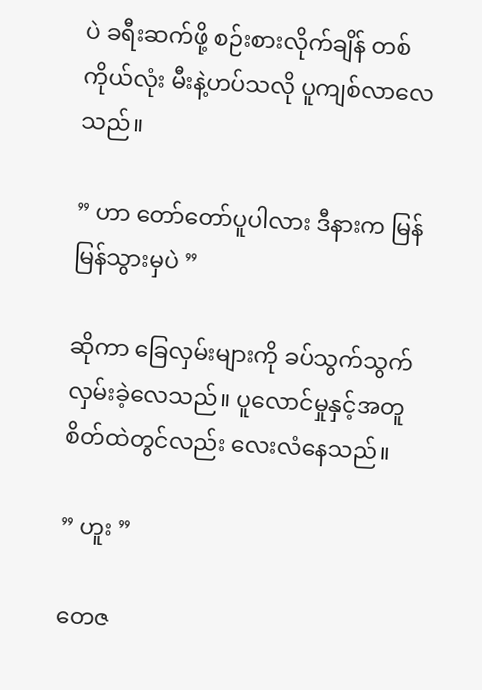ပဲ ခရီးဆက်ဖို့ စဉ်းစားလိုက်ချိန် တစ်ကိုယ်လုံး မီးနဲ့ဟပ်သလို ပူကျစ်လာလေသည်။

” ဟာ တော်တော်ပူပါလား ဒီနားက မြန်မြန်သွားမှပဲ ”

ဆိုကာ ခြေလှမ်းများကို ခပ်သွက်သွက်လှမ်းခဲ့လေသည်။ ပူလောင်မှုနှင့်အတူ စိတ်ထဲတွင်လည်း လေးလံနေသည်။

” ဟူး ”

တေဇ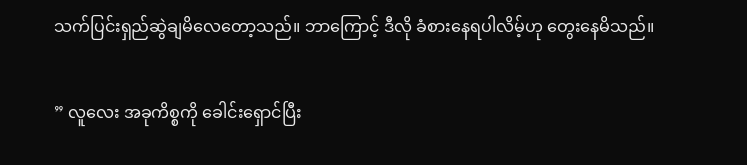သက်ပြင်းရှည်ဆွဲချမိလေတော့သည်။ ဘာကြောင့် ဒီလို ခံစားနေရပါလိမ့်ဟု တွေးနေမိသည်။

” လူလေး အခုကိစ္စကို ခေါင်းရှောင်ပြီး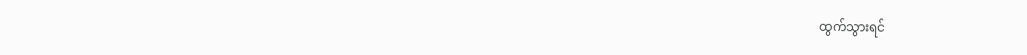ထွက်သွားရင်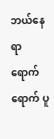ဘယ်နေရာရောက်ရောက် ပူ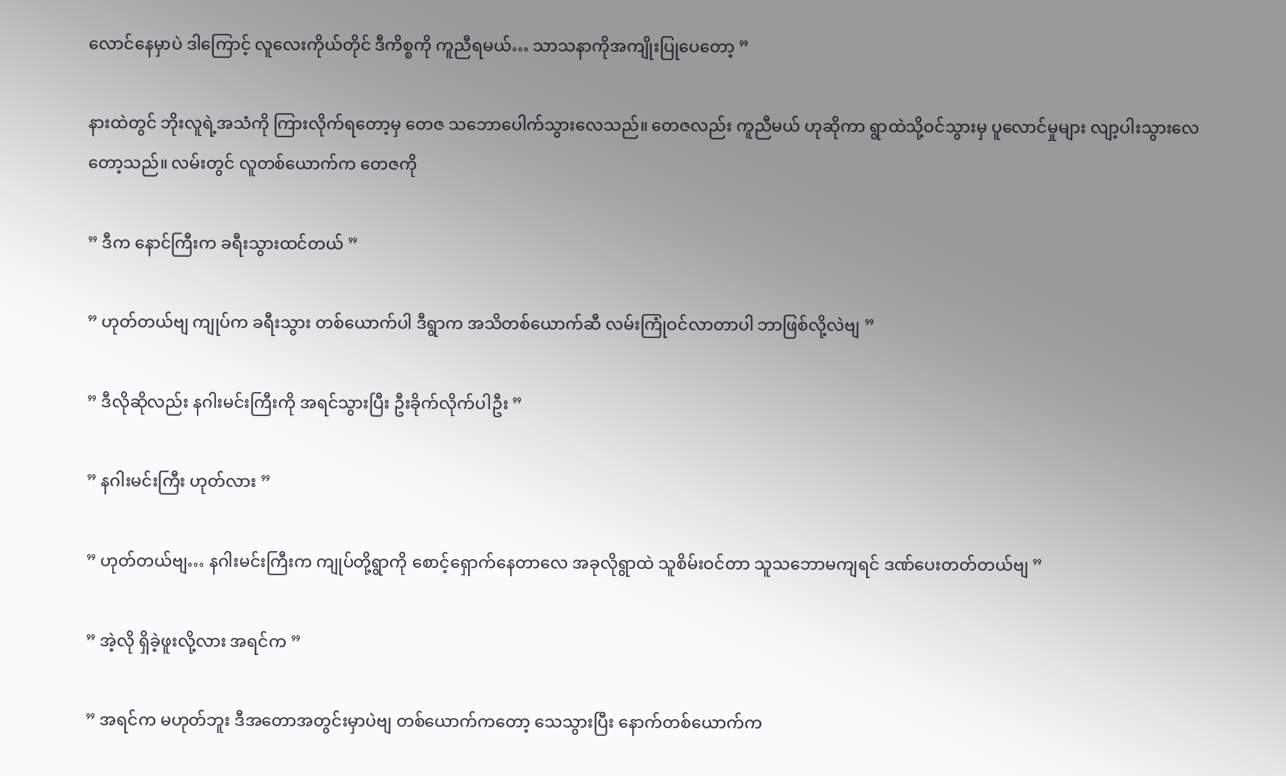လောင်နေမှာပဲ ဒါကြောင့် လူလေးကိုယ်တိုင် ဒီကိစ္စကို ကူညီရမယ်… သာသနာကိုအကျိုးပြုပေတော့ ”

နားထဲတွင် ဘိုးလူရဲ့အသံကို ကြားလိုက်ရတော့မှ တေဇ သဘောပေါက်သွားလေသည်။ တေဇလည်း ကူညီမယ် ဟုဆိုကာ ရွာထဲသို့ဝင်သွားမှ ပူလောင်မှုများ လျာ့ပါးသွားလေတော့သည်။ လမ်းတွင် လူတစ်ယောက်က တေဇကို

” ဒီက နောင်ကြီးက ခရီးသွားထင်တယ် ”

” ဟုတ်တယ်ဗျ ကျုပ်က ခရီးသွား တစ်ယောက်ပါ ဒီရွာက အသိတစ်ယောက်ဆီ လမ်းကြုံဝင်လာတာပါ ဘာဖြစ်လို့လဲဗျ ”

” ဒီလိုဆိုလည်း နဂါးမင်းကြီးကို အရင်သွားပြီး ဦးခိုက်လိုက်ပါဦး ”

” နဂါးမင်းကြီး ဟုတ်လား ”

” ဟုတ်တယ်ဗျ… နဂါးမင်းကြီးက ကျုပ်တို့ရွာကို စောင့်ရှောက်နေတာလေ အခုလိုရွာထဲ သူစိမ်းဝင်တာ သူသဘောမကျရင် ဒဏ်ပေးတတ်တယ်ဗျ ”

” အဲ့လို ရှိခဲ့ဖူးလို့လား အရင်က ”

” အရင်က မဟုတ်ဘူး ဒီအတောအတွင်းမှာပဲဗျ တစ်ယောက်ကတော့ သေသွားပြီး နောက်တစ်ယောက်က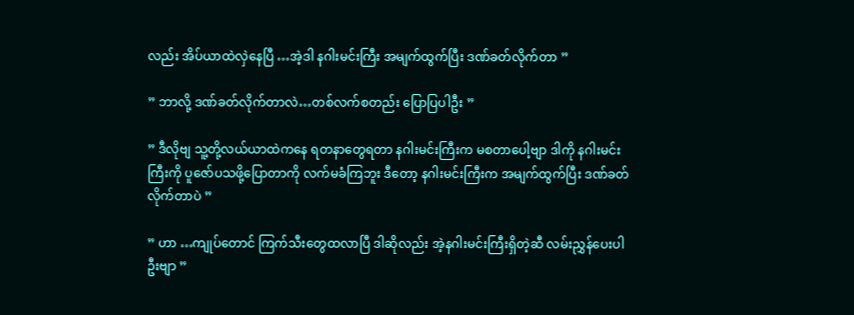လည်း အိပ်ယာထဲလှဲနေပြီ …အဲ့ဒါ နဂါးမင်းကြီး အမျက်ထွက်ပြီး ဒဏ်ခတ်လိုက်တာ ”

” ဘာလို့ ဒဏ်ခတ်လိုက်တာလဲ…တစ်လက်စတည်း ပြောပြပါဦး ”

” ဒီလိုဗျ သူ့တို့လယ်ယာထဲကနေ ရတနာတွေရတာ နဂါးမင်းကြီးက မစတာပေါ့ဗျာ ဒါကို နဂါးမင်းကြီးကို ပူဇော်ပသဖို့ပြောတာကို လက်မခံကြဘူး ဒီတော့ နဂါးမင်းကြီးက အမျက်ထွက်ပြီး ဒဏ်ခတ်လိုက်တာပဲ ”

” ဟာ …ကျုပ်တောင် ကြက်သီးတွေထလာပြီ ဒါဆိုလည်း အဲ့နဂါးမင်းကြီးရှိတဲ့ဆီ လမ်းညွှန်ပေးပါဦးဗျာ ”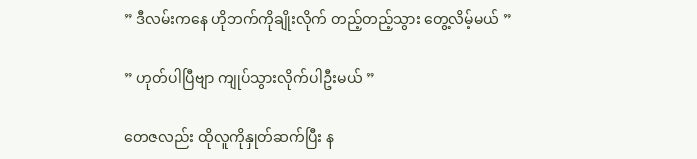” ဒီလမ်းကနေ ဟိုဘက်ကိုချိုးလိုက် တည့်တည့်သွား တွေ့လိမ့်မယ် ”

” ဟုတ်ပါပြီဗျာ ကျုပ်သွားလိုက်ပါဦးမယ် ”

တေဇလည်း ထိုလူကိုနှုတ်ဆက်ပြီး န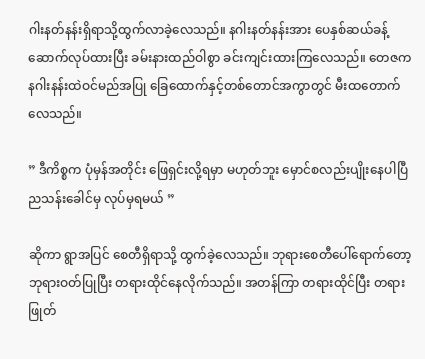ဂါးနတ်နန်းရှိရာသို့ထွက်လာခဲ့လေသည်။ နဂါးနတ်နန်းအား ပေနှစ်ဆယ်ခန့် ဆောက်လုပ်ထားပြီး ခမ်းနားထည်ဝါစွာ ခင်းကျင်းထားကြလေသည်။ တေဇက နဂါးနန်းထဲဝင်မည်အပြု ခြေထောက်နှင့်တစ်တောင်အကွာတွင် မီးထတောက်လေသည်။

” ဒီကိစ္စက ပုံမှန်အတိုင်း ဖြေရှင်းလို့ရမှာ မဟုတ်ဘူး မှောင်စလည်းပျိုးနေပါပြီ ညသန်းခေါင်မှ လုပ်မှရမယ် ”

ဆိုကာ ရွာအပြင် စေတီရှိရာသို့ ထွက်ခဲ့လေသည်။ ဘုရားစေတီပေါ်ရောက်တော့ ဘုရားဝတ်ပြုပြီး တရားထိုင်နေလိုက်သည်။ အတန်ကြာ တရားထိုင်ပြီး တရားဖြုတ်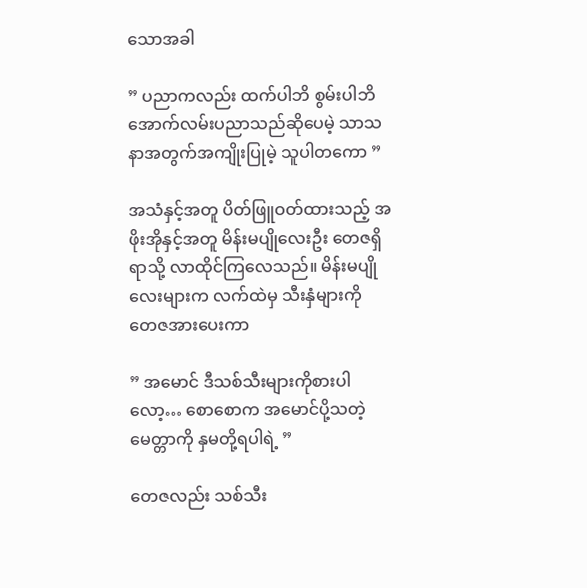သောအခါ

” ပညာကလည်း ထက်ပါဘိ စွမ်းပါဘိ အောက်လမ်းပညာသည်ဆိုပေမဲ့ သာသနာအတွက်အကျိုးပြုမဲ့ သူပါတကော ”

အသံနှင့်အတူ ပိတ်ဖြူဝတ်ထားသည့် အဖိုးအိုနှင့်အတူ မိန်းမပျိုလေးဦး တေဇရှိရာသို့ လာထိုင်ကြလေသည်။ မိန်းမပျိုလေးများက လက်ထဲမှ သီးနှံများကို တေဇအားပေးကာ

” အမောင် ဒီသစ်သီးများကိုစားပါလော့… စောစောက အမောင်ပို့သတဲ့ မေတ္တာကို နှမတို့ရပါရဲ့ ”

တေဇလည်း သစ်သီး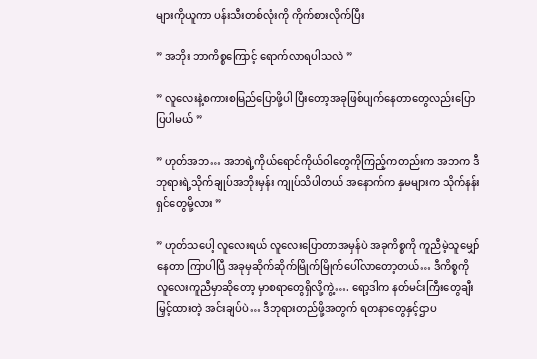များကိုယူကာ ပန်းသီးတစ်လုံးကို ကိုက်စားလိုက်ပြီး

” အဘိုး ဘာကိစ္စကြောင့် ရောက်လာရပါသလဲ ”

” လူလေးနဲ့စကားစမြည်ပြောဖို့ပါ ပြီးတော့အခုဖြစ်ပျက်နေတာတွေလည်းပြောပြပါမယ် ”

” ဟုတ်အဘ… အဘရဲ့ကိုယ်ရောင်ကိုယ်ဝါတွေကိုကြည့်ကတည်းက အဘက ဒီဘုရားရဲ့သိုက်ချုပ်အဘိုးမှန်း ကျုပ်သိပါတယ် အနောက်က နှမများက သိုက်နန်းရှင်တွေမို့လား ”

” ဟုတ်သပေါ့ လူလေးရယ် လူလေးပြောတာအမှန်ပဲ အခုကိစ္စကို ကူညီမဲ့သူမျှော်နေတာ ကြာပါပြီ အခုမှဆိုက်ဆိုက်မြိုက်မြိုက်ပေါ်လာတော့တယ်… ဒီကိစ္စကို လူလေးကူညီမှာဆိုတော့ မှာစရာတွေရှိလို့ကွဲ့…. ရော့ဒါက နတ်မင်းကြီးတွေချီးမြှင့်ထားတဲ့ အင်းချပ်ပဲ… ဒီဘုရားတည်ဖို့အတွက် ရတနာတွေနှင့်ဌာပ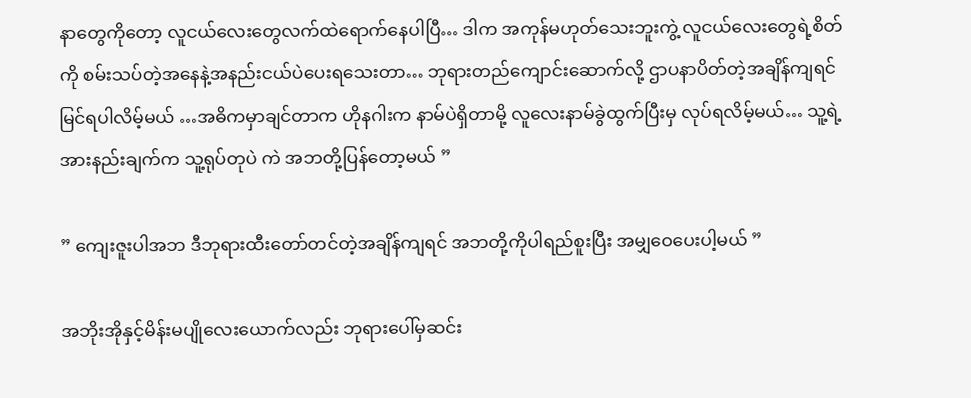နာတွေကိုတော့ လူငယ်လေးတွေလက်ထဲရောက်နေပါပြီ… ဒါက အကုန်မဟုတ်သေးဘူးကွဲ့ လူငယ်လေးတွေရဲ့စိတ်ကို စမ်းသပ်တဲ့အနေနဲ့အနည်းငယ်ပဲပေးရသေးတာ… ဘုရားတည်ကျောင်းဆောက်လို့ ဌာပနာပိတ်တဲ့အချိန်ကျရင်မြင်ရပါလိမ့်မယ် …အဓိကမှာချင်တာက ဟိုနဂါးက နာမ်ပဲရှိတာမို့ လူလေးနာမ်ခွဲထွက်ပြီးမှ လုပ်ရလိမ့်မယ်… သူ့ရဲ့အားနည်းချက်က သူ့ရုပ်တုပဲ ကဲ အဘတို့ပြန်တော့မယ် ”

” ကျေးဇူးပါအဘ ဒီဘုရားထီးတော်တင်တဲ့အချိန်ကျရင် အဘတို့ကိုပါရည်စူးပြီး အမျှဝေပေးပါ့မယ် ”

အဘိုးအိုနှင့်မိန်းမပျိုလေးယောက်လည်း ဘုရားပေါ်မှဆင်း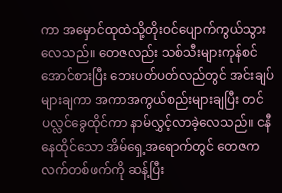ကာ အမှောင်ထုထဲသို့တိုးဝင်ပျောက်ကွယ်သွားလေသည်။ တေဇလည်း သစ်သီးများကုန်စင်အောင်စားပြီး ဘေးပတ်ပတ်လည်တွင် အင်းချပ်များချကာ အကာအကွယ်စည်းများချပြီး တင်ပလ္လင်ခွေထိုင်ကာ နာမ်လွှင့်လာခဲ့လေသည်။ ငနီနေထိုင်သော အိမ်ရှေ့အရောက်တွင် တေဇက လက်တစ်ဖက်ကို ဆန့်ပြီး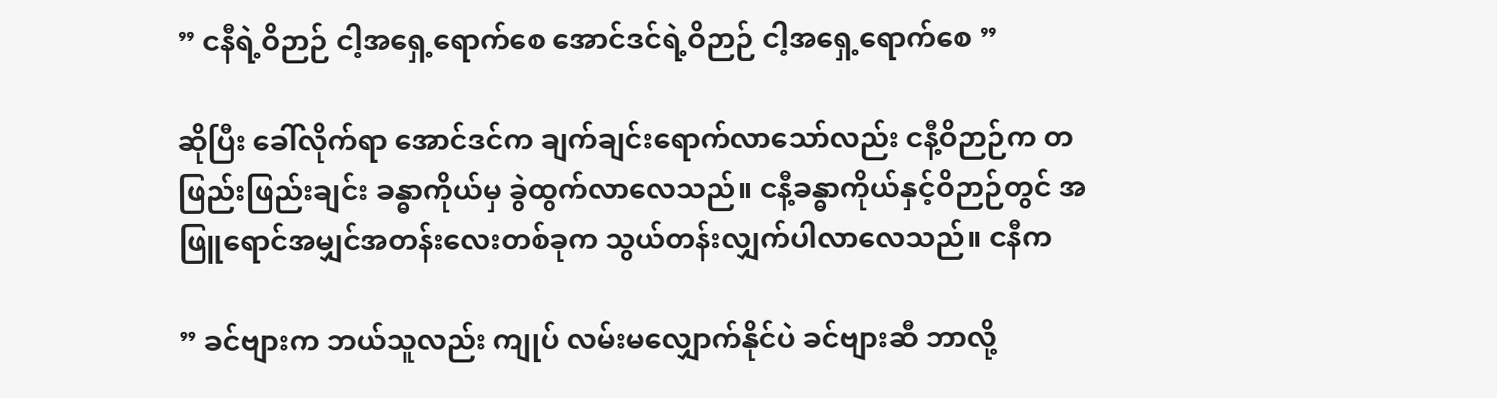” ငနီရဲ့ဝိဉာဉ် ငါ့အရှေ့ရောက်စေ အောင်ဒင်ရဲ့ဝိဉာဉ် ငါ့အရှေ့ရောက်စေ ”

ဆိုပြီး ခေါ်လိုက်ရာ အောင်ဒင်က ချက်ချင်းရောက်လာသော်လည်း ငနီ့ဝိဉာဉ်က တဖြည်းဖြည်းချင်း ခန္ဓာကိုယ်မှ ခွဲထွက်လာလေသည်။ ငနီ့ခန္ဓာကိုယ်နှင့်ဝိဉာဉ်တွင် အဖြူရောင်အမျှင်အတန်းလေးတစ်ခုက သွယ်တန်းလျှက်ပါလာလေသည်။ ငနီက

” ခင်ဗျားက ဘယ်သူလည်း ကျုပ် လမ်းမလျှောက်နိုင်ပဲ ခင်ဗျားဆီ ဘာလို့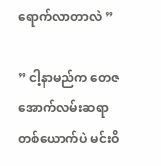ရောက်လာတာလဲ ”

” ငါ့နာမည်က တေဇ အောက်လမ်းဆရာတစ်ယောက်ပဲ မင်းဝိ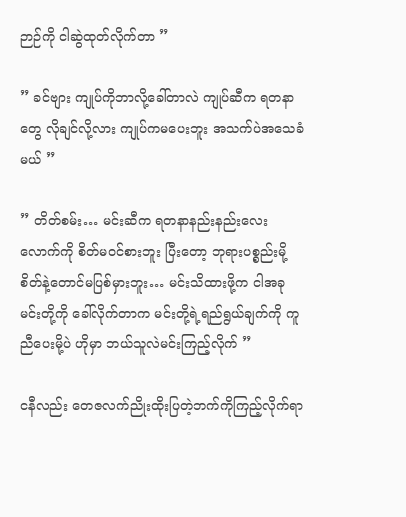ဉာဉ်ကို ငါဆွဲထုတ်လိုက်တာ ”

” ခင်ဗျား ကျုပ်ကိုဘာလို့ခေါ်တာလဲ ကျုပ်ဆီက ရတနာတွေ လိုချင်လို့လား ကျုပ်ကမပေးဘူး အသက်ပဲအသေခံမယ် ”

” တိတ်စမ်း… မင်းဆီက ရတနာနည်းနည်းလေးလောက်ကို စိတ်မဝင်စားဘူး ပြီးတော့ ဘုရားပစ္စည်းမို့ စိတ်နဲ့တောင်မပြစ်မှားဘူး… မင်းသိထားဖို့က ငါအခုမင်းတို့ကို ခေါ်လိုက်တာက မင်းတို့ရဲ့ရည်ရွယ်ချက်ကို ကူညီပေးမို့ပဲ ဟိုမှာ ဘယ်သူလဲမင်းကြည့်လိုက် ”

ငနီလည်း တေဇလက်ညိုးထိုးပြတဲ့ဘက်ကိုကြည့်လိုက်ရာ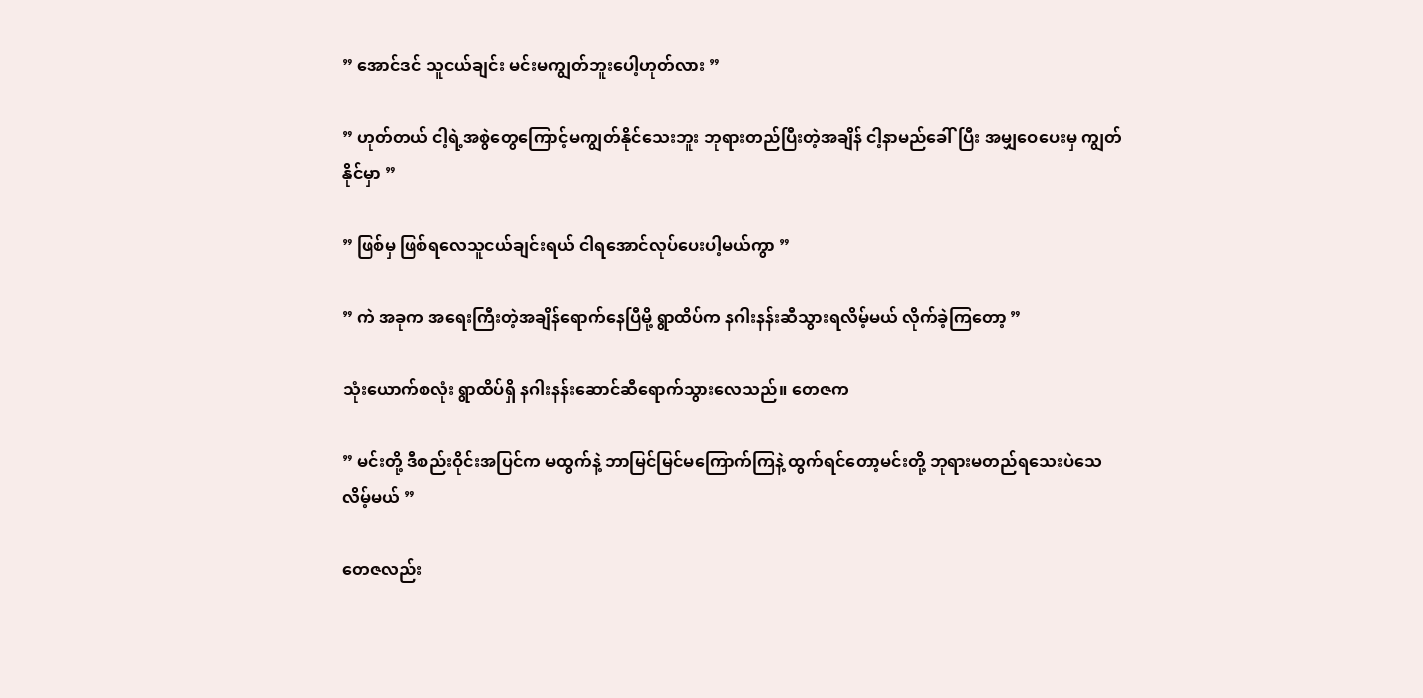” အောင်ဒင် သူငယ်ချင်း မင်းမကျွတ်ဘူးပေါ့ဟုတ်လား ”

” ဟုတ်တယ် ငါ့ရဲ့အစွဲတွေကြောင့်မကျွတ်နိုင်သေးဘူး ဘုရားတည်ပြီးတဲ့အချိန် ငါ့နာမည်ခေါ်ပြီး အမျှဝေပေးမှ ကျွတ်နိုင်မှာ ”

” ဖြစ်မှ ဖြစ်ရလေသူငယ်ချင်းရယ် ငါရအောင်လုပ်ပေးပါ့မယ်ကွာ ”

” ကဲ အခုက အရေးကြီးတဲ့အချိန်ရောက်နေပြီမို့ ရွာထိပ်က နဂါးနန်းဆီသွားရလိမ့်မယ် လိုက်ခဲ့ကြတော့ ”

သုံးယောက်စလုံး ရွာထိပ်ရှိ နဂါးနန်းဆောင်ဆီရောက်သွားလေသည်။ တေဇက

” မင်းတို့ ဒီစည်းဝိုင်းအပြင်က မထွက်နဲ့ ဘာမြင်မြင်မကြောက်ကြနဲ့ ထွက်ရင်တော့မင်းတို့ ဘုရားမတည်ရသေးပဲသေလိမ့်မယ် ”

တေဇလည်း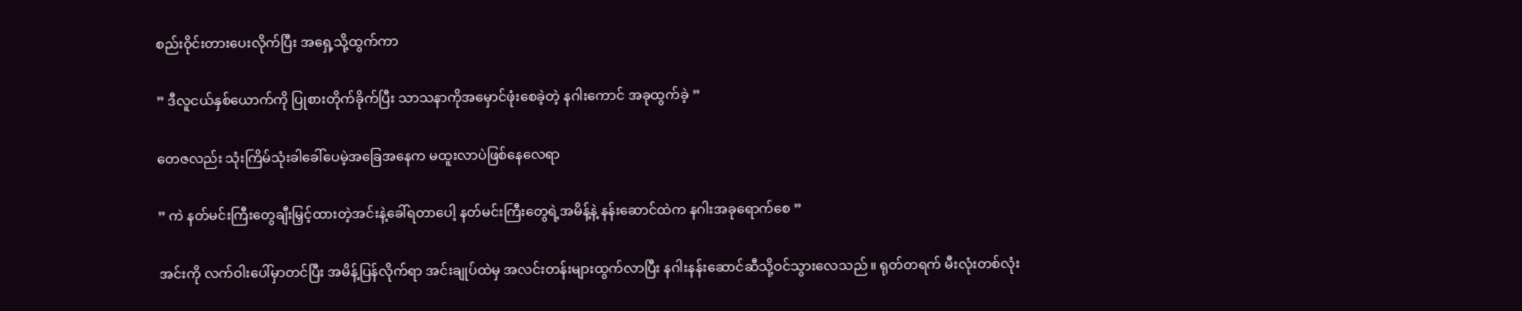စည်းဝိုင်းတားပေးလိုက်ပြီး အရှေ့သို့ထွက်ကာ

” ဒီလူငယ်နှစ်ယောက်ကို ပြုစားတိုက်ခိုက်ပြီး သာသနာကိုအမှောင်ဖုံးစေခဲ့တဲ့ နဂါးကောင် အခုထွက်ခဲ့ ”

တေဇလည်း သုံးကြိမ်သုံးခါခေါ်ပေမဲ့အခြေအနေက မထူးလာပဲဖြစ်နေလေရာ

” ကဲ နတ်မင်းကြီးတွေချီးမြှင့်ထားတဲ့အင်းနဲ့ခေါ်ရတာပေါ့ နတ်မင်းကြီးတွေရဲ့အမိန့်နဲ့ နန်းဆောင်ထဲက နဂါးအခုရောက်စေ ”

အင်းကို လက်ဝါးပေါ်မှာတင်ပြီး အမိန့်ပြန်လိုက်ရာ အင်းချုပ်ထဲမှ အလင်းတန်းများထွက်လာပြီး နဂါးနန်းဆောင်ဆီသို့ဝင်သွားလေသည်။ ရုတ်တရက် မီးလုံးတစ်လုံး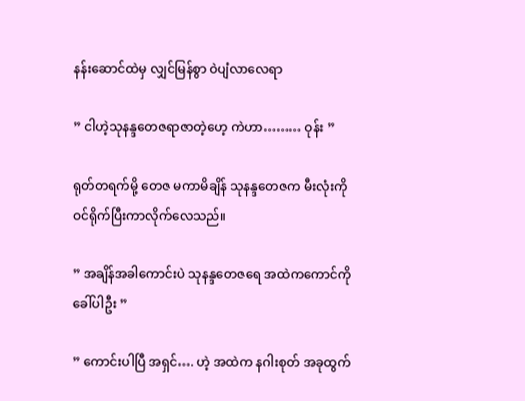နန်းဆောင်ထဲမှ လျှင်မြန်စွာ ဝဲပျံလာလေရာ

” ငါဟဲ့သုနန္ဒတေဇရာဇာတဲ့ဟေ့ ကဲဟာ……… ဝုန်း ”

ရုတ်တရက်မို့ တေဇ မကာမိချိန် သုနန္ဒတေဇက မီးလုံးကို ဝင်ရိုက်ပြီးကာလိုက်လေသည်။

” အချိန်အခါကောင်းပဲ သုနန္ဒတေဇရေ အထဲကကောင်ကို ခေါ်ပါဦး ”

” ကောင်းပါပြီ အရှင်…. ဟဲ့ အထဲက နဂါးစုတ် အခုထွက်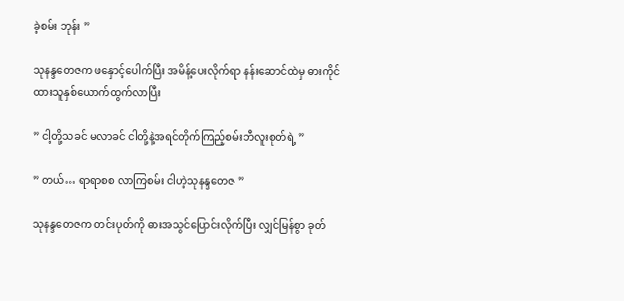ခဲ့စမ်း ဘုန်း ”

သုနန္ဒတေဇက ဖနှောင့်ပေါက်ပြီး အမိန့်ပေးလိုက်ရာ နန်းဆောင်ထဲမှ ဓားကိုင်ထားသူနှစ်ယောက်ထွက်လာပြီး

” ငါ့တို့သခင် မလာခင် ငါတို့နဲ့အရင်တိုက်ကြည့်စမ်းဘီလူးစုတ်ရဲ့ ”

” တယ်… ရာရာစစ လာကြစမ်း ငါဟဲ့သုနန္ဒတေဇ ”

သုနန္ဒတေဇက တင်းပုတ်ကို ဓားအသွင်ပြောင်းလိုက်ပြီး လျှင်မြန်စွာ ခုတ်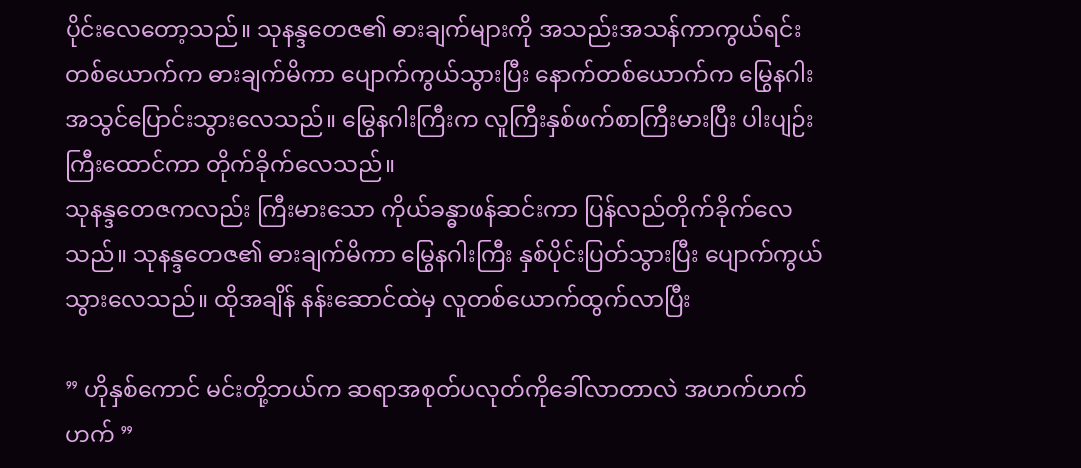ပိုင်းလေတော့သည်။ သုနန္ဒတေဇ၏ ဓားချက်များကို အသည်းအသန်ကာကွယ်ရင်း တစ်ယောက်က ဓားချက်မိကာ ပျောက်ကွယ်သွားပြီး နောက်တစ်ယောက်က မြွေနဂါးအသွင်ပြောင်းသွားလေသည်။ မြွေနဂါးကြီးက လူကြီးနှစ်ဖက်စာကြီးမားပြီး ပါးပျဉ်းကြီးထောင်ကာ တိုက်ခိုက်လေသည်။
သုနန္ဒတေဇကလည်း ကြီးမားသော ကိုယ်ခန္ဓာဖန်ဆင်းကာ ပြန်လည်တိုက်ခိုက်လေသည်။ သုနန္ဒတေဇ၏ ဓားချက်မိကာ မြွေနဂါးကြီး နှစ်ပိုင်းပြတ်သွားပြီး ပျောက်ကွယ်သွားလေသည်။ ထိုအချိန် နန်းဆောင်ထဲမှ လူတစ်ယောက်ထွက်လာပြီး

” ဟိုနှစ်ကောင် မင်းတို့ဘယ်က ဆရာအစုတ်ပလုတ်ကိုခေါ်လာတာလဲ အဟက်ဟက်ဟက် ”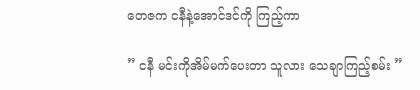တေဇက ငနီနဲ့အောင်ဒင်ကို ကြည့်ကာ

” ငနီ မင်းကိုအိမ်မက်ပေးတာ သူလား သေချာကြည့်စမ်း ”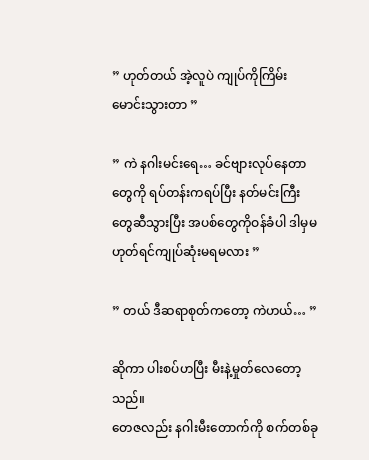” ဟုတ်တယ် အဲ့လူပဲ ကျုပ်ကိုကြိမ်းမောင်းသွားတာ ”

” ကဲ နဂါးမင်းရေ… ခင်ဗျားလုပ်နေတာတွေကို ရပ်တန်းကရပ်ပြီး နတ်မင်းကြီးတွေဆီသွားပြီး အပစ်တွေကိုဝန်ခံပါ ဒါမှမဟုတ်ရင်ကျုပ်ဆုံးမရမလား ”

” တယ် ဒီဆရာစုတ်ကတော့ ကဲဟယ်… ”

ဆိုကာ ပါးစပ်ဟပြီး မီးနဲ့မှုတ်လေတော့သည်။
တေဇလည်း နဂါးမီးတောက်ကို စက်တစ်ခု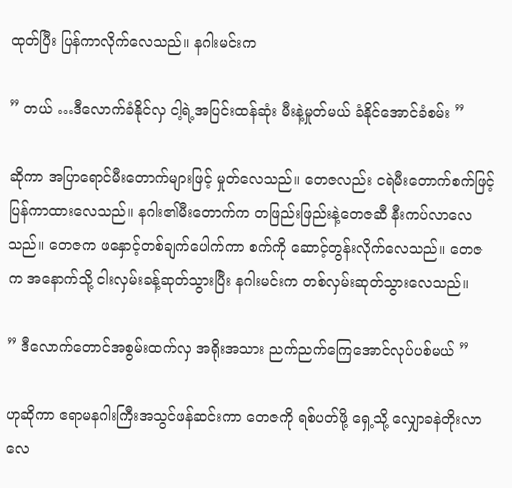ထုတ်ပြီး ပြန်ကာလိုက်လေသည်။ နဂါးမင်းက

” တယ် …ဒီလောက်ခံနိုင်လှ ငါ့ရဲ့အပြင်းထန်ဆုံး မီးနဲ့မှုတ်မယ် ခံနိုင်အောင်ခံစမ်း ”

ဆိုကာ အပြာရောင်မီးတောက်များဖြင့် မှုတ်လေသည်။ တေဇလည်း ငရဲမီးတောက်စက်ဖြင့် ပြန်ကာထားလေသည်။ နဂါး၏မီးတောက်က တဖြည်းဖြည်းနဲ့တေဇဆီ နီးကပ်လာလေသည်။ တေဇက ဖနှောင့်တစ်ချက်ပေါက်ကာ စက်ကို ဆောင့်တွန်းလိုက်လေသည်။ တေဇက အနောက်သို့ ငါးလှမ်းခန့်ဆုတ်သွားပြီး နဂါးမင်းက တစ်လှမ်းဆုတ်သွားလေသည်။

” ဒီလောက်တောင်အစွမ်းထက်လှ အရိုးအသား ညက်ညက်ကြေအောင်လုပ်ပစ်မယ် ”

ဟုဆိုကာ ဧရာမနဂါးကြီးအသွင်ဖန်ဆင်းကာ တေဇကို ရစ်ပတ်ဖို့ ရှေ့သို့ လျှောခနဲတိုးလာလေ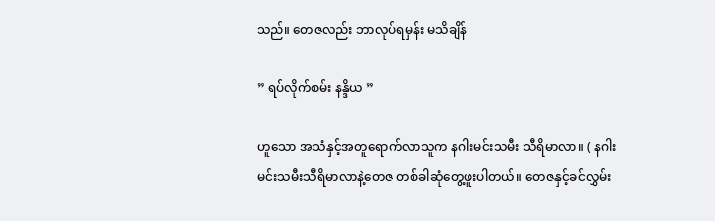သည်။ တေဇလည်း ဘာလုပ်ရမှန်း မသိချိန်

” ရပ်လိုက်စမ်း နန္ဒိယ ”

ဟူသော အသံနှင့်အတူရောက်လာသူက နဂါးမင်းသမီး သီရိမာလာ။ ( နဂါးမင်းသမီးသီရိမာလာနဲ့တေဇ တစ်ခါဆုံတွေ့ဖူးပါတယ်။ တေဇနှင့်ခင်လွှမ်း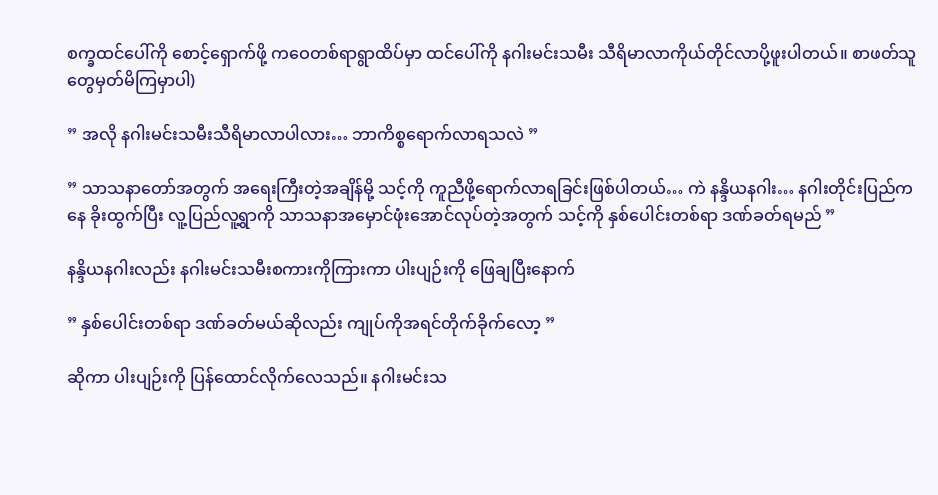စက္ခထင်ပေါ်ကို စောင့်ရှောက်ဖို့ ကဝေတစ်ရာရွာထိပ်မှာ ထင်ပေါ်ကို နဂါးမင်းသမီး သီရိမာလာကိုယ်တိုင်လာပို့ဖူးပါတယ်။ စာဖတ်သူတွေမှတ်မိကြမှာပါ)

” အလို နဂါးမင်းသမီးသီရိမာလာပါလား… ဘာကိစ္စရောက်လာရသလဲ ”

” သာသနာတော်အတွက် အရေးကြီးတဲ့အချိန်မို့ သင့်ကို ကူညီဖို့ရောက်လာရခြင်းဖြစ်ပါတယ်… ကဲ နန္ဒိယနဂါး… နဂါးတိုင်းပြည်ကနေ ခိုးထွက်ပြီး လူ့ပြည်လူ့ရွာကို သာသနာအမှောင်ဖုံးအောင်လုပ်တဲ့အတွက် သင့်ကို နှစ်ပေါင်းတစ်ရာ ဒဏ်ခတ်ရမည် ”

နန္ဒိယနဂါးလည်း နဂါးမင်းသမီးစကားကိုကြားကာ ပါးပျဉ်းကို ဖြေချပြီးနောက်

” နှစ်ပေါင်းတစ်ရာ ဒဏ်ခတ်မယ်ဆိုလည်း ကျုပ်ကိုအရင်တိုက်ခိုက်လော့ ”

ဆိုကာ ပါးပျဉ်းကို ပြန်ထောင်လိုက်လေသည်။ နဂါးမင်းသ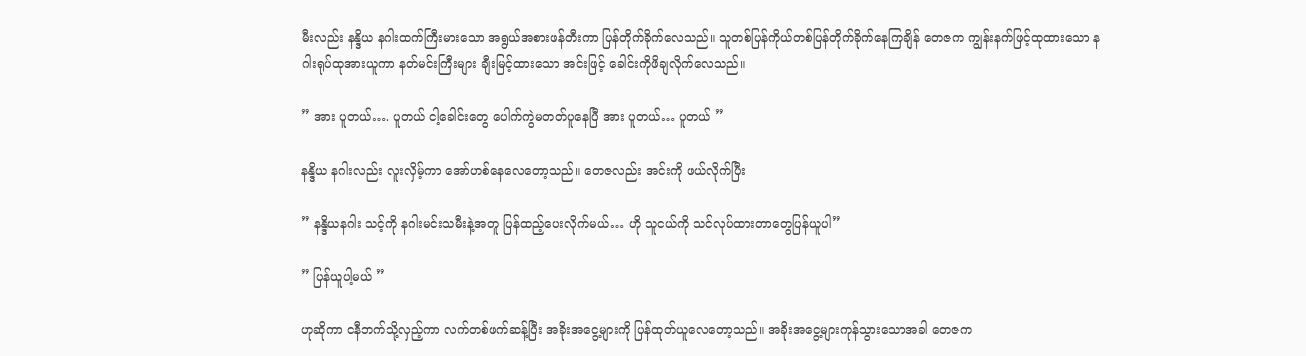မီးလည်း နန္ဒိယ နဂါးထက်ကြီးမားသော အရွယ်အစားဖန်တီးကာ ပြန်တိုက်ခိုက်လေသည်။ သူတစ်ပြန်ကိုယ်တစ်ပြန်တိုက်ခိုက်နေကြချိန် တေဇက ကျွန်းနက်ဖြင့်ထုထားသော နဂါးရုပ်ထုအားယူကာ နတ်မင်းကြီးများ ချီးမြင့်ထားသော အင်းဖြင့် ခေါင်းကိုဖိချလိုက်လေသည်။

” အား ပူတယ်…. ပူတယ် ငါ့ခေါင်းတွေ ပေါက်ကွဲမတတ်ပူနေပြီ အား ပူတယ်… ပူတယ် ”

နန္ဒိယ နဂါးလည်း လူးလှိမ့်ကာ အော်ဟစ်နေလေတော့သည်။ တေဇလည်း အင်းကို ဖယ်လိုက်ပြီး

” နန္ဒိယနဂါး သင့်ကို နဂါးမင်းသမီးနဲ့အတူ ပြန်ထည့်ပေးလိုက်မယ်… ဟို သူငယ်ကို သင်လုပ်ထားတာတွေပြန်ယူပါ”

” ပြန်ယူပါ့မယ် ”

ဟုဆိုကာ ငနီဘက်သို့လှည့်ကာ လက်တစ်ဖက်ဆန့်ပြီး အခိုးအငွေ့များကို ပြန်ထုတ်ယူလေတော့သည်။ အခိုးအငွေ့များကုန်သွားသောအခါ တေဇက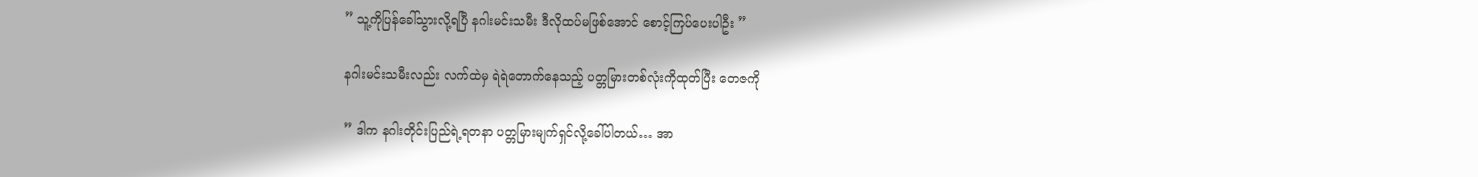” သူ့ကိုပြန်ခေါ်သွားလို့ရပြီ နဂါးမင်းသမီး ဒီလိုထပ်မဖြစ်အောင် စောင့်ကြပ်ပေးပါဦး ”

နဂါးမင်းသမီးလည်း လက်ထဲမှ ရဲရဲတောက်နေသည့် ပတ္တမြားတစ်လုံးကိုထုတ်ပြီး တေဇကို

” ဒါက နဂါးတိုင်းပြည်ရဲ့ရတနာ ပတ္တမြားမျက်ရှင်လို့ခေါ်ပါတယ်… အာ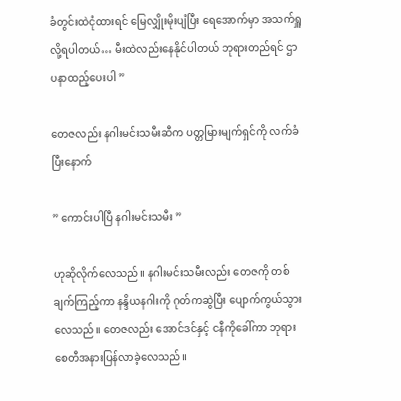ခံတွင်းထဲငုံထားရင် မြေလျှိုးမိုးပျံပြီး ရေအောက်မှာ အသက်ရှူလို့ရပါတယ်… မီးထဲလည်းနေနိုင်ပါတယ် ဘုရားတည်ရင် ဌာပနာထည့်ပေးပါ ”

တေဇလည်း နဂါးမင်းသမီးဆီက ပတ္တမြားမျက်ရှင်ကို လက်ခံပြီးနောက်

” ကောင်းပါပြီ နဂါးမင်းသမီး ”

ဟုဆိုလိုက်လေသည်။ နဂါးမင်းသမီးလည်း တေဇကို တစ်ချက်ကြည့်ကာ နန္ဒိယနဂါးကို ဂုတ်ကဆွဲပြီး ပျောက်ကွယ်သွားလေသည်။ တေဇလည်း အောင်ဒင်နှင့် ငနီကိုခေါ်ကာ ဘုရားစေတီအနားပြန်လာခဲ့လေသည်။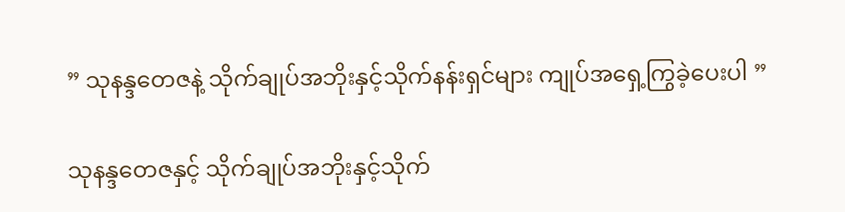” သုနန္ဒတေဇနဲ့ သိုက်ချုပ်အဘိုးနှင့်သိုက်နန်းရှင်များ ကျုပ်အရှေ့ကြွခဲ့ပေးပါ ”

သုနန္ဒတေဇနှင့် သိုက်ချုပ်အဘိုးနှင့်သိုက်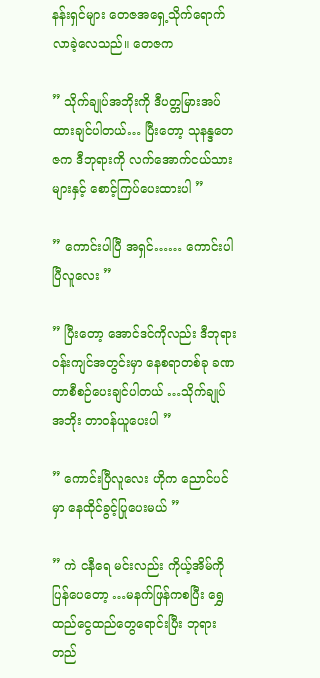နန်းရှင်များ တေဇအရှေ့သိုက်ရောက်လာခဲ့လေသည်။ တေဇက

” သိုက်ချုပ်အဘိုးကို ဒီပတ္တမြားအပ်ထားချင်ပါတယ်… ပြီးတော့ သုနန္ဒတေဇက ဒီဘုရားကို လက်အောက်ငယ်သားများနှင့် စောင့်ကြပ်ပေးထားပါ ”

” ကောင်းပါပြီ အရှင်…… ကောင်းပါပြီလူလေး ”

” ပြီးတော့ အောင်ဒင်ကိုလည်း ဒီဘုရားဝန်းကျင်အတွင်းမှာ နေစရာတစ်ခု ခဏတာစီစဉ်ပေးချင်ပါတယ် …သိုက်ချုပ်အဘိုး တာဝန်ယူပေးပါ ”

” ကောင်းပြီလူလေး ဟိုက ညောင်ပင်မှာ နေထိုင်ခွင့်ပြုပေးမယ် ”

” ကဲ ငနီရေ မင်းလည်း ကိုယ့်အိမ်ကိုပြန်ပေတော့ …မနက်ဖြန်ကစပြီး ရွှေထည်ငွေထည်တွေရောင်းပြီး ဘုရားတည်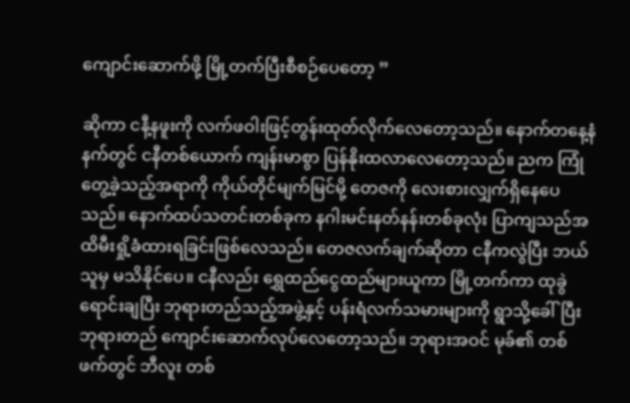ကျောင်းဆောက်ဖို့ မြို့တက်ပြီးစီစဉ်ပေတော့ ”

ဆိုကာ ငနီ့နဖူးကို လက်ဖဝါးဖြင့်တွန်းထုတ်လိုက်လေတော့သည်။ နောက်တနေ့နံနက်တွင် ငနီတစ်ယောက် ကျန်းမာစွာ ပြန်နိုးထလာလေတော့သည်။ ညက ကြုံတွေ့ခဲ့သည့်အရာကို ကိုယ်တိုင်မျက်မြင်မို့ တေဇကို လေးစားလျှက်ရှိနေပေသည်။ နောက်ထပ်သတင်းတစ်ခုက နဂါးမင်းနတ်နန်းတစ်ခုလုံး ပြာကျသည်အထိမီးရှို့ခံထားရခြင်းဖြစ်လေသည်။ တေဇလက်ချက်ဆိုတာ ငနီကလွဲပြီး ဘယ်သူမှ မသိနိုင်ပေ။ ငနီလည်း ရွှေထည်ငွေထည်များယူကာ မြို့တက်ကာ ထုခွဲရောင်းချပြီး ဘုရားတည်သည့်အဖွဲ့နှင့် ပန်းရံလက်သမားများကို ရွာသို့ခေါ်ပြီး ဘုရားတည် ကျောင်းဆောက်လုပ်လေတော့သည်။ ဘုရားအဝင် မုခ်၏ တစ်ဖက်တွင် ဘီလူး တစ်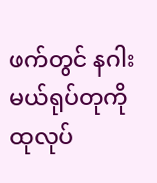ဖက်တွင် နဂါးမယ်ရုပ်တုကို ထုလုပ်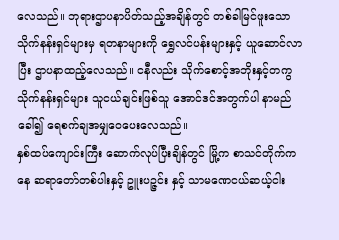လေသည်။ ဘုရားဌာပနာပိတ်သည့်အချိန်တွင် တစ်ခါမြင်ဖူးသော သိုက်နန်းရှင်များမှ ရတနာများကို ရွှေလင်ပန်းများနှင့် ယူဆောင်လာပြီး ဌာပနာထည့်လေသည်။ ငနီလည်း သိုက်စောင့်အဘိုးနှင့်တကွ သိုက်နန်းရှင်များ သူငယ်ချင်းဖြစ်သူ အောင်ဒင်အတွက်ပါ နာမည်ခေါ်၍ ရေစက်ချအမျှဝေပေးလေသည်။
နှစ်ထပ်ကျောင်းကြီး ဆောက်လုပ်ပြီးချိန်တွင် မြို့က စာသင်တိုက်ကနေ ဆရာတော်တစ်ပါးနှင့် ဥူးပဉ္ဇင်း နှင့် သာမဏေငယ်ဆယ့်ငါး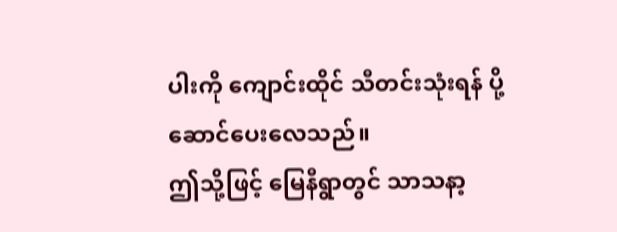ပါးကို ကျောင်းထိုင် သီတင်းသုံးရန် ပို့ဆောင်ပေးလေသည်။
ဤသို့ဖြင့် မြေနီရွာတွင် သာသနာ့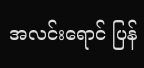အလင်းရောင် ပြန်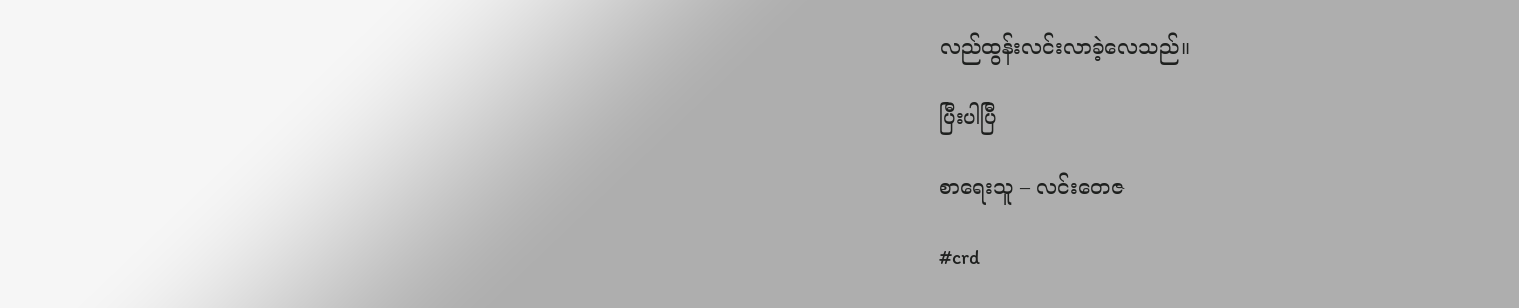လည်ထွန်းလင်းလာခဲ့လေသည်။

ပြီးပါပြီ

စာရေးသူ – လင်းတေဇ

#crd